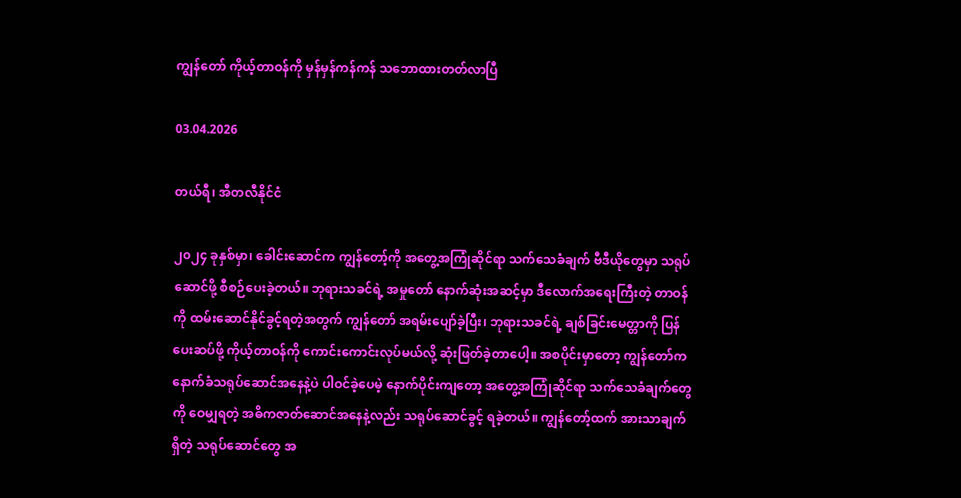ကျွန်တော် ကိုယ့်တာဝန်ကို မှန်မှန်ကန်ကန် သဘောထားတတ်လာပြီ

03.04.2026

တယ်ရီ၊ အီတလီနိုင်ငံ

၂၀၂၄ ခုနှစ်မှာ၊ ခေါင်းဆောင်က ကျွန်တော့်ကို အတွေ့အကြုံဆိုင်ရာ သက်သေခံချက် ဗီဒီယိုတွေမှာ သရုပ်ဆောင်ဖို့ စီစဉ်ပေးခဲ့တယ်။ ဘုရားသခင်ရဲ့ အမှုတော် နောက်ဆုံးအဆင့်မှာ ဒီလောက်အရေးကြီးတဲ့ တာဝန်ကို ထမ်းဆောင်နိုင်ခွင့်ရတဲ့အတွက် ကျွန်တော် အရမ်းပျော်ခဲ့ပြီး၊ ဘုရားသခင်ရဲ့ ချစ်ခြင်းမေတ္တာကို ပြန်ပေးဆပ်ဖို့ ကိုယ့်တာဝန်ကို ကောင်းကောင်းလုပ်မယ်လို့ ဆုံးဖြတ်ခဲ့တာပေါ့။ အစပိုင်းမှာတော့ ကျွန်တော်က နောက်ခံသရုပ်ဆောင်အနေနဲ့ပဲ ပါဝင်ခဲ့ပေမဲ့ နောက်ပိုင်းကျတော့ အတွေ့အကြုံဆိုင်ရာ သက်သေခံချက်တွေကို ဝေမျှရတဲ့ အဓိကဇာတ်ဆောင်အနေနဲ့လည်း သရုပ်ဆောင်ခွင့် ရခဲ့တယ်။ ကျွန်တော့်ထက် အားသာချက်ရှိတဲ့ သရုပ်ဆောင်တွေ အ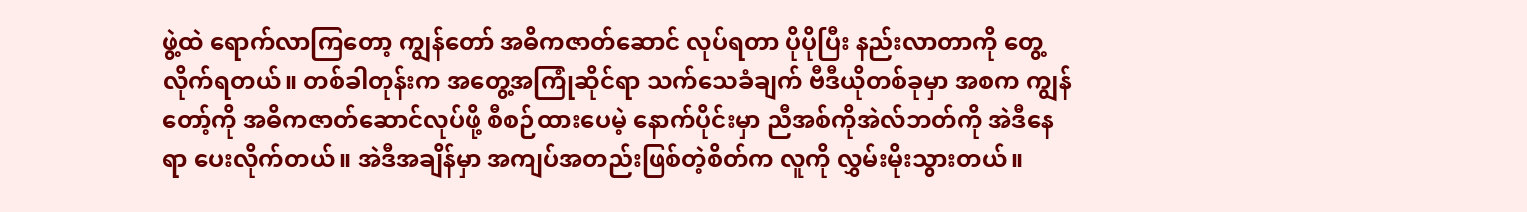ဖွဲ့ထဲ ရောက်လာကြတော့ ကျွန်တော် အဓိကဇာတ်ဆောင် လုပ်ရတာ ပိုပိုပြီး နည်းလာတာကို တွေ့လိုက်ရတယ်။ တစ်ခါတုန်းက အတွေ့အကြုံဆိုင်ရာ သက်သေခံချက် ဗီဒီယိုတစ်ခုမှာ အစက ကျွန်တော့်ကို အဓိကဇာတ်ဆောင်လုပ်ဖို့ စီစဉ်ထားပေမဲ့ နောက်ပိုင်းမှာ ညီအစ်ကိုအဲလ်ဘတ်ကို အဲဒီနေရာ ပေးလိုက်တယ်။ အဲဒီအချိန်မှာ အကျပ်အတည်းဖြစ်တဲ့စိတ်က လူကို လွှမ်းမိုးသွားတယ်။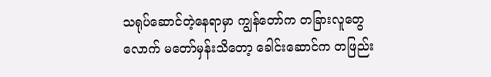သရုပ်ဆောင်တဲ့နေရာမှာ ကျွန်တော်က တခြားလူတွေလောက် မတော်မှန်းသိတော့ ခေါင်းဆောင်က တဖြည်း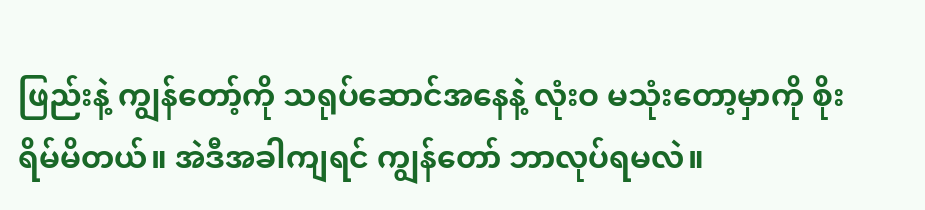ဖြည်းနဲ့ ကျွန်တော့်ကို သရုပ်ဆောင်အနေနဲ့ လုံးဝ မသုံးတော့မှာကို စိုးရိမ်မိတယ်။ အဲဒီအခါကျရင် ကျွန်တော် ဘာလုပ်ရမလဲ။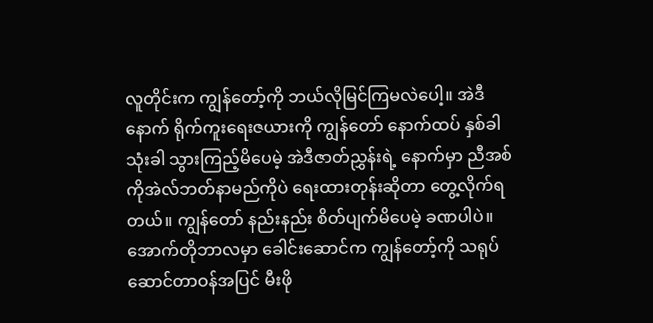လူတိုင်းက ကျွန်တော့်ကို ဘယ်လိုမြင်ကြမလဲပေါ့။ အဲဒီနောက် ရိုက်ကူးရေးဇယားကို ကျွန်တော် နောက်ထပ် နှစ်ခါသုံးခါ သွားကြည့်မိပေမဲ့ အဲဒီဇာတ်ညွှန်းရဲ့ နောက်မှာ ညီအစ်ကိုအဲလ်ဘတ်နာမည်ကိုပဲ ရေးထားတုန်းဆိုတာ တွေ့လိုက်ရတယ်။ ကျွန်တော် နည်းနည်း စိတ်ပျက်မိပေမဲ့ ခဏပါပဲ။ အောက်တိုဘာလမှာ ခေါင်းဆောင်က ကျွန်တော့်ကို သရုပ်ဆောင်တာဝန်အပြင် မီးဖို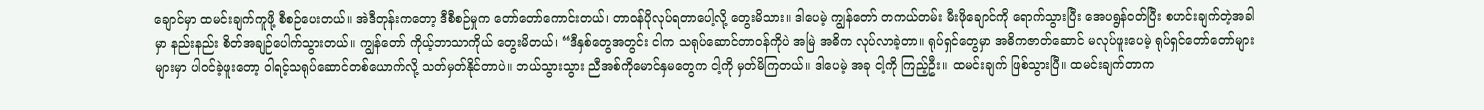ချောင်မှာ ထမင်းချက်ကူဖို့ စီစဉ်ပေးတယ်။ အဲဒီတုန်းကတော့ ဒီစီစဉ်မှုက တော်တော်ကောင်းတယ်၊ တာဝန်ပိုလုပ်ရတာပေါ့လို့ တွေးမိသား။ ဒါပေမဲ့ ကျွန်တော် တကယ်တမ်း မီးဖိုချောင်ကို ရောက်သွားပြီး အေပရွန်ဝတ်ပြီး စဟင်းချက်တဲ့အခါမှာ နည်းနည်း စိတ်အချဉ်ပေါက်သွားတယ်။ ကျွန်တော် ကိုယ့်ဘာသာကိုယ် တွေးမိတယ်၊ “ဒီနှစ်တွေအတွင်း ငါက သရုပ်ဆောင်တာဝန်ကိုပဲ အမြဲ အဓိက လုပ်လာခဲ့တာ။ ရုပ်ရှင်တွေမှာ အဓိကဇာတ်ဆောင် မလုပ်ဖူးပေမဲ့ ရုပ်ရှင်တော်တော်များများမှာ ပါဝင်ခဲ့ဖူးတော့ ဝါရင့်သရုပ်ဆောင်တစ်ယောက်လို့ သတ်မှတ်နိုင်တာပဲ။ ဘယ်သွားသွား ညီအစ်ကိုမောင်နှမတွေက ငါ့ကို မှတ်မိကြတယ်။ ဒါပေမဲ့ အခု ငါ့ကို ကြည့်ဦး။ ထမင်းချက် ဖြစ်သွားပြီ။ ထမင်းချက်တာက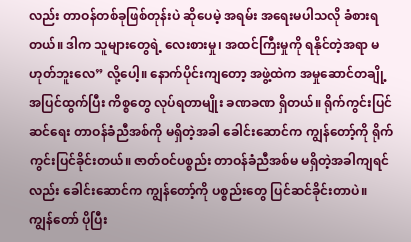လည်း တာဝန်တစ်ခုဖြစ်တုန်းပဲ ဆိုပေမဲ့ အရမ်း အရေးမပါသလို ခံစားရတယ်။ ဒါက သူများတွေရဲ့ လေးစားမှု၊ အထင်ကြီးမှုကို ရနိုင်တဲ့အရာ မဟုတ်ဘူးလေ” လို့ပေါ့။ နောက်ပိုင်းကျတော့ အဖွဲ့ထဲက အမှုဆောင်တချို့ အပြင်ထွက်ပြီး ကိစ္စတွေ လုပ်ရတာမျိုး ခဏခဏ ရှိတယ်။ ရိုက်ကွင်းပြင်ဆင်ရေး တာဝန်ခံညီအစ်ကို မရှိတဲ့အခါ ခေါင်းဆောင်က ကျွန်တော့်ကို ရိုက်ကွင်းပြင်ခိုင်းတယ်။ ဇာတ်ဝင်ပစ္စည်း တာဝန်ခံညီအစ်မ မရှိတဲ့အခါကျရင်လည်း ခေါင်းဆောင်က ကျွန်တော့်ကို ပစ္စည်းတွေ ပြင်ဆင်ခိုင်းတာပဲ။ ကျွန်တော် ပိုပြီး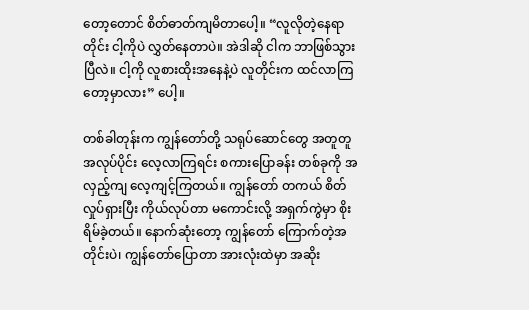တော့တောင် စိတ်ဓာတ်ကျမိတာပေါ့။ “လူလိုတဲ့နေရာတိုင်း ငါ့ကိုပဲ လွှတ်နေတာပဲ။ အဲဒါဆို ငါက ဘာဖြစ်သွားပြီလဲ။ ငါ့ကို လူစားထိုးအနေနဲ့ပဲ လူတိုင်းက ထင်လာကြတော့မှာလား” ပေါ့။

တစ်ခါတုန်းက ကျွန်တော်တို့ သရုပ်ဆောင်တွေ အတူတူ အလုပ်ပိုင်း လေ့လာကြရင်း စကားပြောခန်း တစ်ခုကို အလှည့်ကျ လေ့ကျင့်ကြတယ်။ ကျွန်တော် တကယ် စိတ်လှုပ်ရှားပြီး ကိုယ်လုပ်တာ မကောင်းလို့ အရှက်ကွဲမှာ စိုးရိမ်ခဲ့တယ်။ နောက်ဆုံးတော့ ကျွန်တော် ကြောက်တဲ့အတိုင်းပဲ၊ ကျွန်တော်ပြောတာ အားလုံးထဲမှာ အဆိုး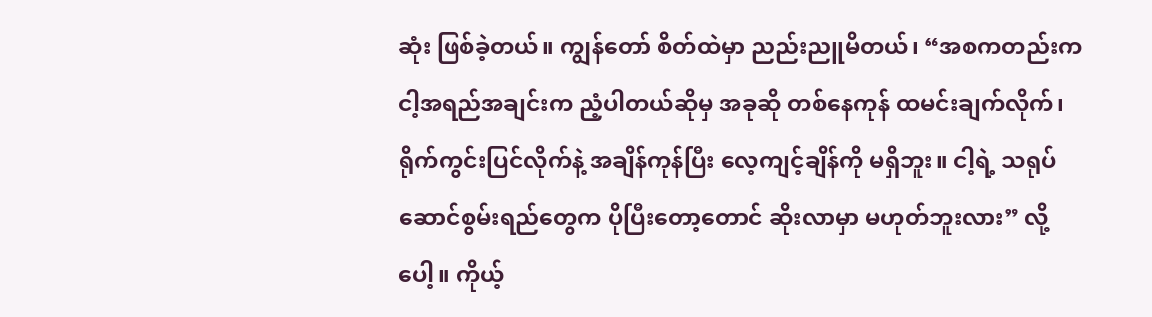ဆုံး ဖြစ်ခဲ့တယ်။ ကျွန်တော် စိတ်ထဲမှာ ညည်းညူမိတယ်၊ “အစကတည်းက ငါ့အရည်အချင်းက ညံ့ပါတယ်ဆိုမှ အခုဆို တစ်နေကုန် ထမင်းချက်လိုက်၊ ရိုက်ကွင်းပြင်လိုက်နဲ့ အချိန်ကုန်ပြီး လေ့ကျင့်ချိန်ကို မရှိဘူး။ ငါ့ရဲ့ သရုပ်ဆောင်စွမ်းရည်တွေက ပိုပြီးတော့တောင် ဆိုးလာမှာ မဟုတ်ဘူးလား” လို့ပေါ့။ ကိုယ့်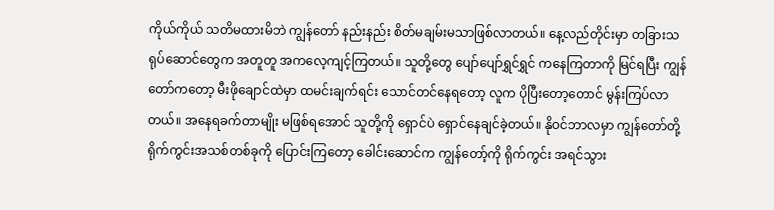ကိုယ်ကိုယ် သတိမထားမိဘဲ ကျွန်တော် နည်းနည်း စိတ်မချမ်းမသာဖြစ်လာတယ်။ နေ့လည်တိုင်းမှာ တခြားသရုပ်ဆောင်တွေက အတူတူ အကလေ့ကျင့်ကြတယ်။ သူတို့တွေ ပျော်ပျော်ရွှင်ရွှင် ကနေကြတာကို မြင်ရပြီး ကျွန်တော်ကတော့ မီးဖိုချောင်ထဲမှာ ထမင်းချက်ရင်း သောင်တင်နေရတော့ လူက ပိုပြီးတော့တောင် မွန်းကြပ်လာတယ်။ အနေရခက်တာမျိုး မဖြစ်ရအောင် သူတို့ကို ရှောင်ပဲ ရှောင်နေချင်ခဲ့တယ်။ နိုဝင်ဘာလမှာ ကျွန်တော်တို့ ရိုက်ကွင်းအသစ်တစ်ခုကို ပြောင်းကြတော့ ခေါင်းဆောင်က ကျွန်တော့်ကို ရိုက်ကွင်း အရင်သွား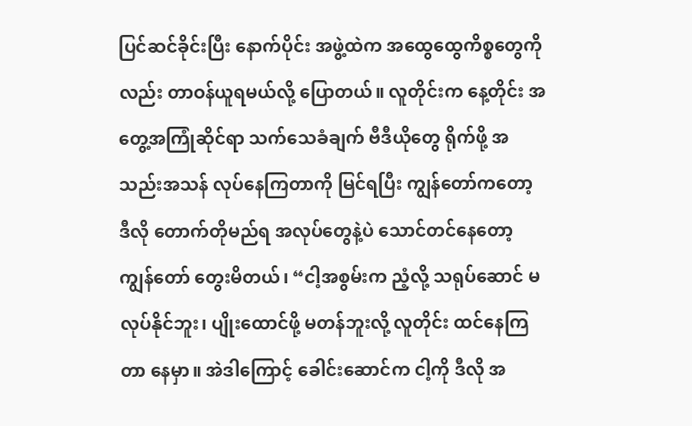ပြင်ဆင်ခိုင်းပြီး နောက်ပိုင်း အဖွဲ့ထဲက အထွေထွေကိစ္စတွေကိုလည်း တာဝန်ယူရမယ်လို့ ပြောတယ်။ လူတိုင်းက နေ့တိုင်း အတွေ့အကြုံဆိုင်ရာ သက်သေခံချက် ဗီဒီယိုတွေ ရိုက်ဖို့ အသည်းအသန် လုပ်နေကြတာကို မြင်ရပြီး ကျွန်တော်ကတော့ ဒီလို တောက်တိုမည်ရ အလုပ်တွေနဲ့ပဲ သောင်တင်နေတော့ ကျွန်တော် တွေးမိတယ်၊ “ငါ့အစွမ်းက ညံ့လို့ သရုပ်ဆောင် မလုပ်နိုင်ဘူး၊ ပျိုးထောင်ဖို့ မတန်ဘူးလို့ လူတိုင်း ထင်နေကြတာ နေမှာ။ အဲဒါကြောင့် ခေါင်းဆောင်က ငါ့ကို ဒီလို အ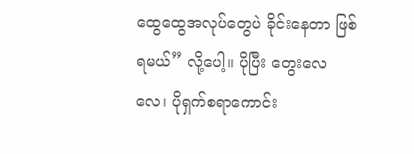ထွေထွေအလုပ်တွေပဲ ခိုင်းနေတာ ဖြစ်ရမယ်” လို့ပေါ့။ ပိုပြီး တွေးလေလေ၊ ပိုရှက်စရာကောင်း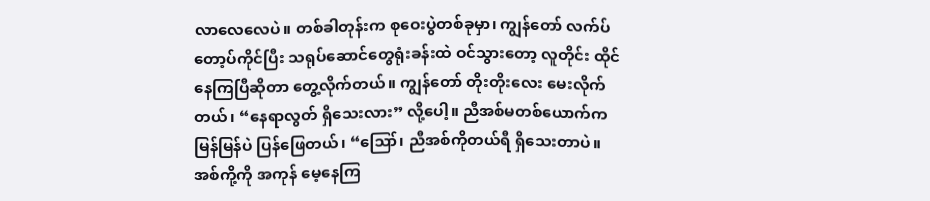လာလေလေပဲ။ တစ်ခါတုန်းက စုဝေးပွဲတစ်ခုမှာ၊ ကျွန်တော် လက်ပ်တော့ပ်ကိုင်ပြီး သရုပ်ဆောင်တွေရုံးခန်းထဲ ဝင်သွားတော့ လူတိုင်း ထိုင်နေကြပြီဆိုတာ တွေ့လိုက်တယ်။ ကျွန်တော် တိုးတိုးလေး မေးလိုက်တယ်၊ “နေရာလွတ် ရှိသေးလား” လို့ပေါ့။ ညီအစ်မတစ်ယောက်က မြန်မြန်ပဲ ပြန်ဖြေတယ်၊ “ဪ၊ ညီအစ်ကိုတယ်ရီ ရှိသေးတာပဲ။ အစ်ကို့ကို အကုန် မေ့နေကြ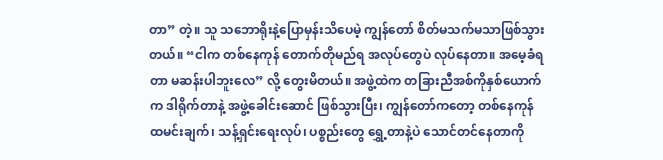တာ” တဲ့။ သူ သဘောရိုးနဲ့ပြောမှန်းသိပေမဲ့ ကျွန်တော် စိတ်မသက်မသာဖြစ်သွားတယ်။ “ငါက တစ်နေကုန် တောက်တိုမည်ရ အလုပ်တွေပဲ လုပ်နေတာ။ အမေ့ခံရတာ မဆန်းပါဘူးလေ” လို့ တွေးမိတယ်။ အဖွဲ့ထဲက တခြားညီအစ်ကိုနှစ်ယောက်က ဒါရိုက်တာနဲ့ အဖွဲ့ခေါင်းဆောင် ဖြစ်သွားပြီး၊ ကျွန်တော်ကတော့ တစ်နေကုန် ထမင်းချက်၊ သန့်ရှင်းရေးလုပ်၊ ပစ္စည်းတွေ ရွှေ့တာနဲ့ပဲ သောင်တင်နေတာကို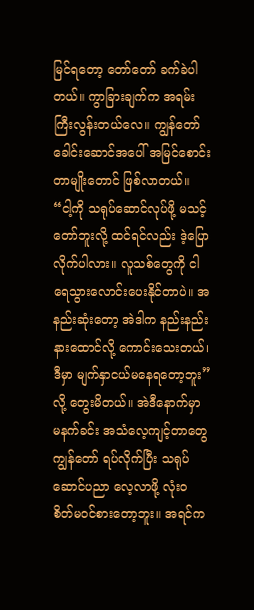မြင်ရတော့ တော်တော် ခက်ခဲပါတယ်။ ကွာခြားချက်က အရမ်းကြီးလွန်းတယ်လေ။ ကျွန်တော် ခေါင်းဆောင်အပေါ် အမြင်စောင်းတာမျိုးတောင် ဖြစ်လာတယ်။ “ငါ့ကို သရုပ်ဆောင်လုပ်ဖို့ မသင့်တော်ဘူးလို့ ထင်ရင်လည်း ဒဲ့ပြောလိုက်ပါလား။ လူသစ်တွေကို ငါ ရေသွားလောင်းပေးနိုင်တာပဲ။ အနည်းဆုံးတော့ အဲဒါက နည်းနည်း နားထောင်လို့ ကောင်းသေးတယ်၊ ဒီမှာ မျက်နှာငယ်မနေရတော့ဘူး” လို့ တွေးမိတယ်။ အဲဒီနောက်မှာ မနက်ခင်း အသံလေ့ကျင့်တာတွေ ကျွန်တော် ရပ်လိုက်ပြီး သရုပ်ဆောင်ပညာ လေ့လာဖို့ လုံးဝ စိတ်မဝင်စားတော့ဘူး။ အရင်က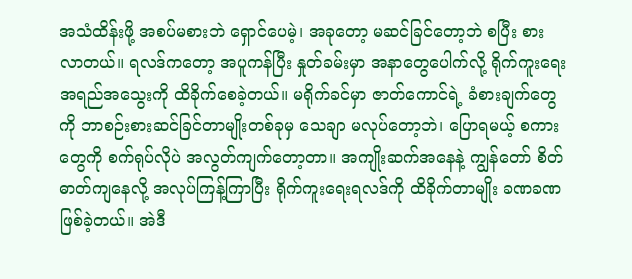အသံထိန်းဖို့ အစပ်မစားဘဲ ရှောင်ပေမဲ့၊ အခုတော့ မဆင်ခြင်တော့ဘဲ စပြီး စားလာတယ်။ ရလဒ်ကတော့ အပူကန်ပြီး နှုတ်ခမ်းမှာ အနာတွေပေါက်လို့ ရိုက်ကူးရေး အရည်အသွေးကို ထိခိုက်စေခဲ့တယ်။ မရိုက်ခင်မှာ ဇာတ်ကောင်ရဲ့ ခံစားချက်တွေကို ဘာစဉ်းစားဆင်ခြင်တာမျိုးတစ်ခုမှ သေချာ မလုပ်တော့ဘဲ၊ ပြောရမယ့် စကားတွေကို စက်ရုပ်လိုပဲ အလွတ်ကျက်တော့တာ။ အကျိုးဆက်အနေနဲ့ ကျွန်တော် စိတ်ဓာတ်ကျနေလို့ အလုပ်ကြန့်ကြာပြီး ရိုက်ကူးရေးရလဒ်ကို ထိခိုက်တာမျိုး ခဏခဏ ဖြစ်ခဲ့တယ်။ အဲဒီ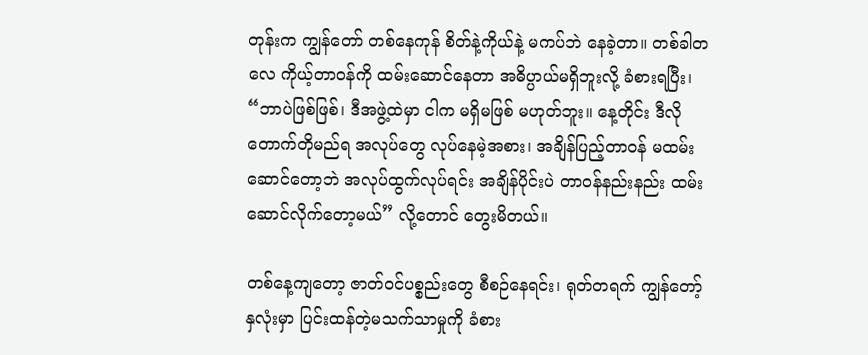တုန်းက ကျွန်တော် တစ်နေကုန် စိတ်နဲ့ကိုယ်နဲ့ မကပ်ဘဲ နေခဲ့တာ။ တစ်ခါတလေ ကိုယ့်တာဝန်ကို ထမ်းဆောင်နေတာ အဓိပ္ပာယ်မရှိဘူးလို့ ခံစားရပြီး၊ “ဘာပဲဖြစ်ဖြစ်၊ ဒီအဖွဲ့ထဲမှာ ငါက မရှိမဖြစ် မဟုတ်ဘူး။ နေ့တိုင်း ဒီလို တောက်တိုမည်ရ အလုပ်တွေ လုပ်နေမဲ့အစား၊ အချိန်ပြည့်တာဝန် မထမ်းဆောင်တော့ဘဲ အလုပ်ထွက်လုပ်ရင်း အချိန်ပိုင်းပဲ တာဝန်နည်းနည်း ထမ်းဆောင်လိုက်တော့မယ်” လို့တောင် တွေးမိတယ်။

တစ်နေ့ကျတော့ ဇာတ်ဝင်ပစ္စည်းတွေ စီစဉ်နေရင်း၊ ရုတ်တရက် ကျွန်တော့်နှလုံးမှာ ပြင်းထန်တဲ့မသက်သာမှုကို ခံစား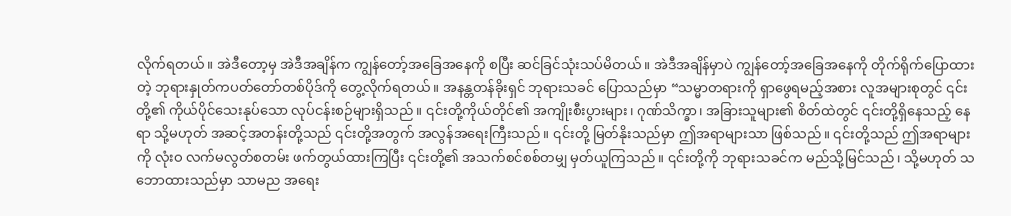လိုက်ရတယ်။ အဲဒီတော့မှ အဲဒီအချိန်က ကျွန်တော့်အခြေအနေကို စပြီး ဆင်ခြင်သုံးသပ်မိတယ်။ အဲဒီအချိန်မှာပဲ ကျွန်တော့်အခြေအနေကို တိုက်ရိုက်ပြောထားတဲ့ ဘုရားနှုတ်ကပတ်တော်တစ်ပိုဒ်ကို တွေ့လိုက်ရတယ်။ အနန္တတန်ခိုးရှင် ဘုရားသခင် ပြောသည်မှာ “သမ္မာတရားကို ရှာဖွေရမည့်အစား လူအများစုတွင် ၎င်းတို့၏ ကိုယ်ပိုင်သေးနုပ်သော လုပ်ငန်းစဉ်များရှိသည်။ ၎င်းတို့ကိုယ်တိုင်၏ အကျိုးစီးပွားများ၊ ဂုဏ်သိက္ခာ၊ အခြားသူများ၏ စိတ်ထဲတွင် ၎င်းတို့ရှိနေသည့် နေရာ သို့မဟုတ် အဆင့်အတန်းတို့သည် ၎င်းတို့အတွက် အလွန်အရေးကြီးသည်။ ၎င်းတို့ မြတ်နိုးသည်မှာ ဤအရာများသာ ဖြစ်သည်။ ၎င်းတို့သည် ဤအရာများကို လုံးဝ လက်မလွတ်စတမ်း ဖက်တွယ်ထားကြပြီး ၎င်းတို့၏ အသက်စင်စစ်တမျှ မှတ်ယူကြသည်။ ၎င်းတို့ကို ဘုရားသခင်က မည်သို့မြင်သည်၊ သို့မဟုတ် သဘောထားသည်မှာ သာမည အရေး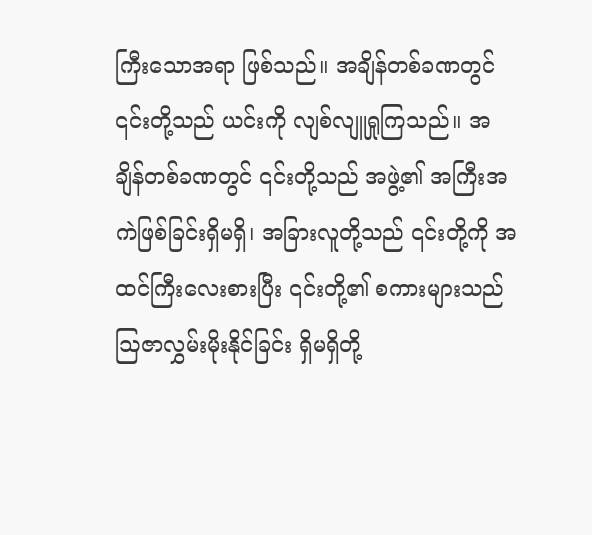ကြီးသောအရာ ဖြစ်သည်။ အချိန်တစ်ခဏတွင် ၎င်းတို့သည် ယင်းကို လျစ်လျူရှုကြသည်။ အချိန်တစ်ခဏတွင် ၎င်းတို့သည် အဖွဲ့၏ အကြီးအကဲဖြစ်ခြင်းရှိမရှိ၊ အခြားလူတို့သည် ၎င်းတို့ကို အထင်ကြီးလေးစားပြီး ၎င်းတို့၏ စကားများသည် ဩဇာလွှမ်းမိုးနိုင်ခြင်း ရှိမရှိတို့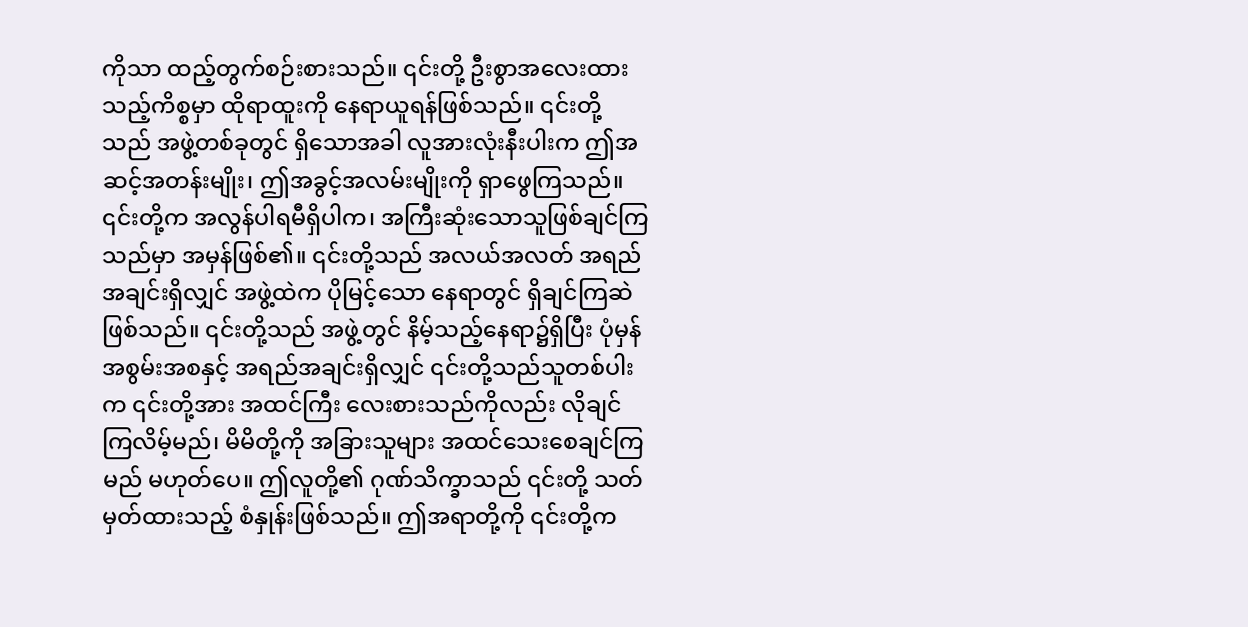ကိုသာ ထည့်တွက်စဉ်းစားသည်။ ၎င်းတို့ ဦးစွာအလေးထားသည့်ကိစ္စမှာ ထိုရာထူးကို နေရာယူရန်ဖြစ်သည်။ ၎င်းတို့သည် အဖွဲ့တစ်ခုတွင် ရှိသောအခါ လူအားလုံးနီးပါးက ဤအဆင့်အတန်းမျိုး၊ ဤအခွင့်အလမ်းမျိုးကို ရှာဖွေကြသည်။ ၎င်းတို့က အလွန်ပါရမီရှိပါက၊ အကြီးဆုံးသောသူဖြစ်ချင်ကြသည်မှာ အမှန်ဖြစ်၏။ ၎င်းတို့သည် အလယ်အလတ် အရည်အချင်းရှိလျှင် အဖွဲ့ထဲက ပိုမြင့်သော နေရာတွင် ရှိချင်ကြဆဲဖြစ်သည်။ ၎င်းတို့သည် အဖွဲ့တွင် နိမ့်သည့်နေရာ၌ရှိပြီး ပုံမှန်အစွမ်းအစနှင့် အရည်အချင်းရှိလျှင် ၎င်းတို့သည်သူတစ်ပါးက ၎င်းတို့အား အထင်ကြီး လေးစားသည်ကိုလည်း လိုချင်ကြလိမ့်မည်၊ မိမိတို့ကို အခြားသူများ အထင်သေးစေချင်ကြမည် မဟုတ်ပေ။ ဤလူတို့၏ ဂုဏ်သိက္ခာသည် ၎င်းတို့ သတ်မှတ်ထားသည့် စံနှုန်းဖြစ်သည်။ ဤအရာတို့ကို ၎င်းတို့က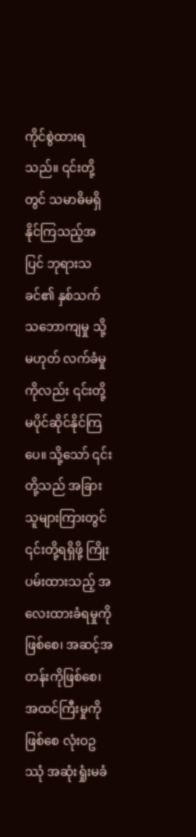ကိုင်စွဲထားရသည်။ ၎င်းတို့တွင် သမာဓိမရှိနိုင်ကြသည့်အပြင် ဘုရားသခင်၏ နှစ်သက်သဘောကျမှု သို့မဟုတ် လက်ခံမှုကိုလည်း ၎င်းတို့မပိုင်ဆိုင်နိုင်ကြပေ။ သို့သော် ၎င်းတို့သည် အခြားသူများကြားတွင် ၎င်းတို့ရရှိဖို့ ကြိုးပမ်းထားသည့် အလေးထားခံရမှုကိုဖြစ်စေ၊ အဆင့်အတန်းကိုဖြစ်စေ၊ အထင်ကြီးမှုကိုဖြစ်စေ လုံးဝဥဿုံ အဆုံးရှုံးမခံ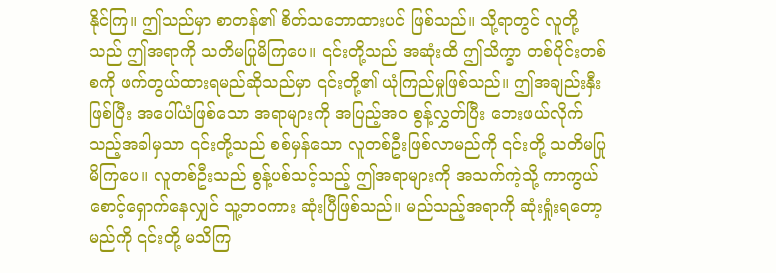နိုင်ကြ။ ဤသည်မှာ စာတန်၏ စိတ်သဘောထားပင် ဖြစ်သည်။ သို့ရာတွင် လူတို့သည် ဤအရာကို သတိမပြုမိကြပေ။ ၎င်းတို့သည် အဆုံးထိ ဤသိက္ခာ တစ်ပိုင်းတစ်စကို ဖက်တွယ်ထားရမည်ဆိုသည်မှာ ၎င်းတို့၏ ယုံကြည်မှုဖြစ်သည်။ ဤအချည်းနှီးဖြစ်ပြီး အပေါ်ယံဖြစ်သော အရာများကို အပြည့်အဝ စွန့်လွှတ်ပြီး ဘေးဖယ်လိုက်သည့်အခါမှသာ ၎င်းတို့သည် စစ်မှန်သော လူတစ်ဦးဖြစ်လာမည်ကို ၎င်းတို့ သတိမပြုမိကြပေ။ လူတစ်ဦးသည် စွန့်ပစ်သင့်သည့် ဤအရာများကို အသက်ကဲ့သို့ ကာကွယ်စောင့်ရှောက်နေလျှင် သူ့ဘဝကား ဆုံးပြီဖြစ်သည်။ မည်သည့်အရာကို ဆုံးရှုံးရတော့မည်ကို ၎င်းတို့ မသိကြ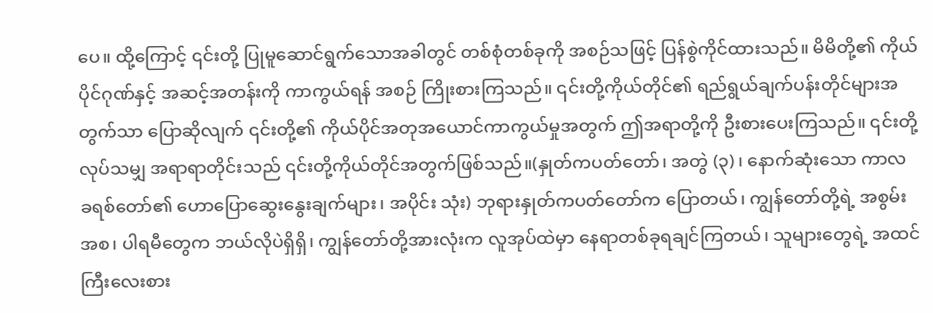ပေ။ ထို့ကြောင့် ၎င်းတို့ ပြုမူဆောင်ရွက်သောအခါတွင် တစ်စုံတစ်ခုကို အစဉ်သဖြင့် ပြန်စွဲကိုင်ထားသည်။ မိမိတို့၏ ကိုယ်ပိုင်ဂုဏ်နှင့် အဆင့်အတန်းကို ကာကွယ်ရန် အစဉ် ကြိုးစားကြသည်။ ၎င်းတို့ကိုယ်တိုင်၏ ရည်ရွယ်ချက်ပန်းတိုင်များအတွက်သာ ပြောဆိုလျက် ၎င်းတို့၏ ကိုယ်ပိုင်အတုအယောင်ကာကွယ်မှုအတွက် ဤအရာတို့ကို ဦးစားပေးကြသည်။ ၎င်းတို့လုပ်သမျှ အရာရာတိုင်းသည် ၎င်းတို့ကိုယ်တိုင်အတွက်ဖြစ်သည်။(နှုတ်ကပတ်တော်၊ အတွဲ (၃)၊ နောက်ဆုံးသော ကာလ ခရစ်တော်၏ ဟောပြောဆွေးနွေးချက်များ၊ အပိုင်း သုံး) ဘုရားနှုတ်ကပတ်တော်က ပြောတယ်၊ ကျွန်တော်တို့ရဲ့ အစွမ်းအစ၊ ပါရမီတွေက ဘယ်လိုပဲရှိရှိ၊ ကျွန်တော်တို့အားလုံးက လူအုပ်ထဲမှာ နေရာတစ်ခုရချင်ကြတယ်၊ သူများတွေရဲ့ အထင်ကြီးလေးစား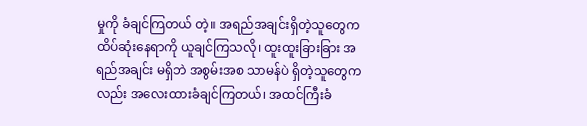မှုကို ခံချင်ကြတယ် တဲ့။ အရည်အချင်းရှိတဲ့သူတွေက ထိပ်ဆုံးနေရာကို ယူချင်ကြသလို၊ ထူးထူးခြားခြား အရည်အချင်း မရှိဘဲ အစွမ်းအစ သာမန်ပဲ ရှိတဲ့သူတွေကလည်း အလေးထားခံချင်ကြတယ်၊ အထင်ကြီးခံ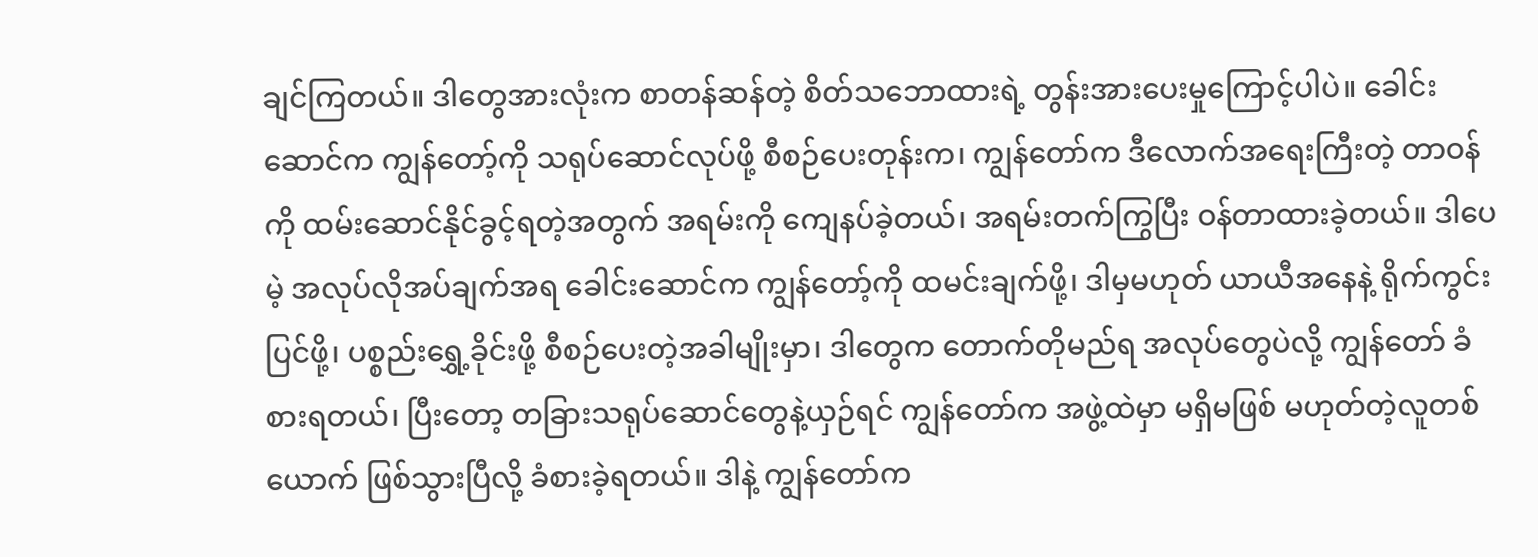ချင်ကြတယ်။ ဒါတွေအားလုံးက စာတန်ဆန်တဲ့ စိတ်သဘောထားရဲ့ တွန်းအားပေးမှုကြောင့်ပါပဲ။ ခေါင်းဆောင်က ကျွန်တော့်ကို သရုပ်ဆောင်လုပ်ဖို့ စီစဉ်ပေးတုန်းက၊ ကျွန်တော်က ဒီလောက်အရေးကြီးတဲ့ တာဝန်ကို ထမ်းဆောင်နိုင်ခွင့်ရတဲ့အတွက် အရမ်းကို ကျေနပ်ခဲ့တယ်၊ အရမ်းတက်ကြွပြီး ဝန်တာထားခဲ့တယ်။ ဒါပေမဲ့ အလုပ်လိုအပ်ချက်အရ ခေါင်းဆောင်က ကျွန်တော့်ကို ထမင်းချက်ဖို့၊ ဒါမှမဟုတ် ယာယီအနေနဲ့ ရိုက်ကွင်းပြင်ဖို့၊ ပစ္စည်းရွှေ့ခိုင်းဖို့ စီစဉ်ပေးတဲ့အခါမျိုးမှာ၊ ဒါတွေက တောက်တိုမည်ရ အလုပ်တွေပဲလို့ ကျွန်တော် ခံစားရတယ်၊ ပြီးတော့ တခြားသရုပ်ဆောင်တွေနဲ့ယှဉ်ရင် ကျွန်တော်က အဖွဲ့ထဲမှာ မရှိမဖြစ် မဟုတ်တဲ့လူတစ်ယောက် ဖြစ်သွားပြီလို့ ခံစားခဲ့ရတယ်။ ဒါနဲ့ ကျွန်တော်က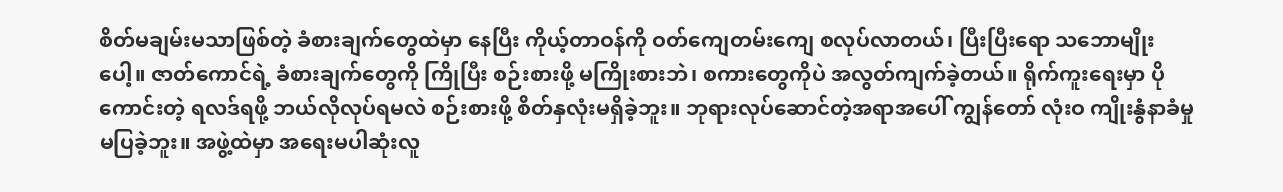စိတ်မချမ်းမသာဖြစ်တဲ့ ခံစားချက်တွေထဲမှာ နေပြီး ကိုယ့်တာဝန်ကို ဝတ်ကျေတမ်းကျေ စလုပ်လာတယ်၊ ပြီးပြီးရော သဘောမျိုးပေါ့။ ဇာတ်ကောင်ရဲ့ ခံစားချက်တွေကို ကြိုပြီး စဉ်းစားဖို့ မကြိုးစားဘဲ၊ စကားတွေကိုပဲ အလွတ်ကျက်ခဲ့တယ်။ ရိုက်ကူးရေးမှာ ပိုကောင်းတဲ့ ရလဒ်ရဖို့ ဘယ်လိုလုပ်ရမလဲ စဉ်းစားဖို့ စိတ်နှလုံးမရှိခဲ့ဘူး။ ဘုရားလုပ်ဆောင်တဲ့အရာအပေါ် ကျွန်တော် လုံးဝ ကျိုးနွံနာခံမှု မပြခဲ့ဘူး။ အဖွဲ့ထဲမှာ အရေးမပါဆုံးလူ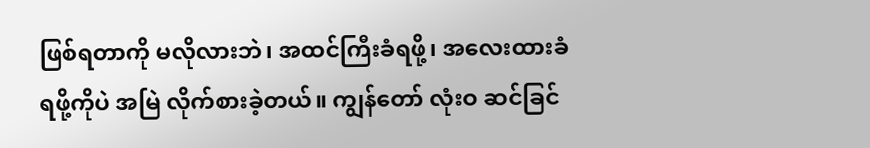ဖြစ်ရတာကို မလိုလားဘဲ၊ အထင်ကြီးခံရဖို့၊ အလေးထားခံရဖို့ကိုပဲ အမြဲ လိုက်စားခဲ့တယ်။ ကျွန်တော် လုံးဝ ဆင်ခြင်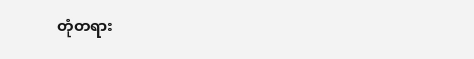တုံတရား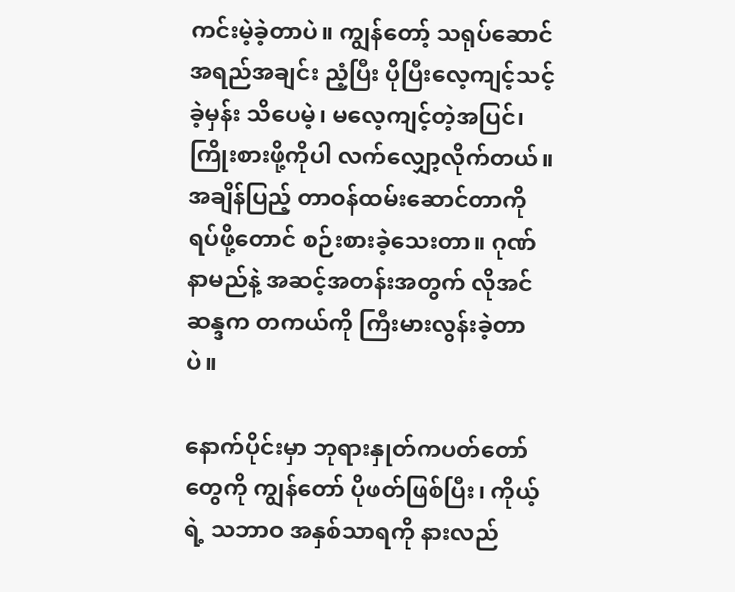ကင်းမဲ့ခဲ့တာပဲ။ ကျွန်တော့် သရုပ်ဆောင်အရည်အချင်း ညံ့ပြီး ပိုပြီးလေ့ကျင့်သင့်ခဲ့မှန်း သိပေမဲ့၊ မလေ့ကျင့်တဲ့အပြင်၊ ကြိုးစားဖို့ကိုပါ လက်လျှော့လိုက်တယ်။ အချိန်ပြည့် တာဝန်ထမ်းဆောင်တာကို ရပ်ဖို့တောင် စဉ်းစားခဲ့သေးတာ။ ဂုဏ်နာမည်နဲ့ အဆင့်အတန်းအတွက် လိုအင်ဆန္ဒက တကယ်ကို ကြီးမားလွန်းခဲ့တာပဲ။

နောက်ပိုင်းမှာ ဘုရားနှုတ်ကပတ်တော်တွေကို ကျွန်တော် ပိုဖတ်ဖြစ်ပြီး၊ ကိုယ့်ရဲ့ သဘာဝ အနှစ်သာရကို နားလည်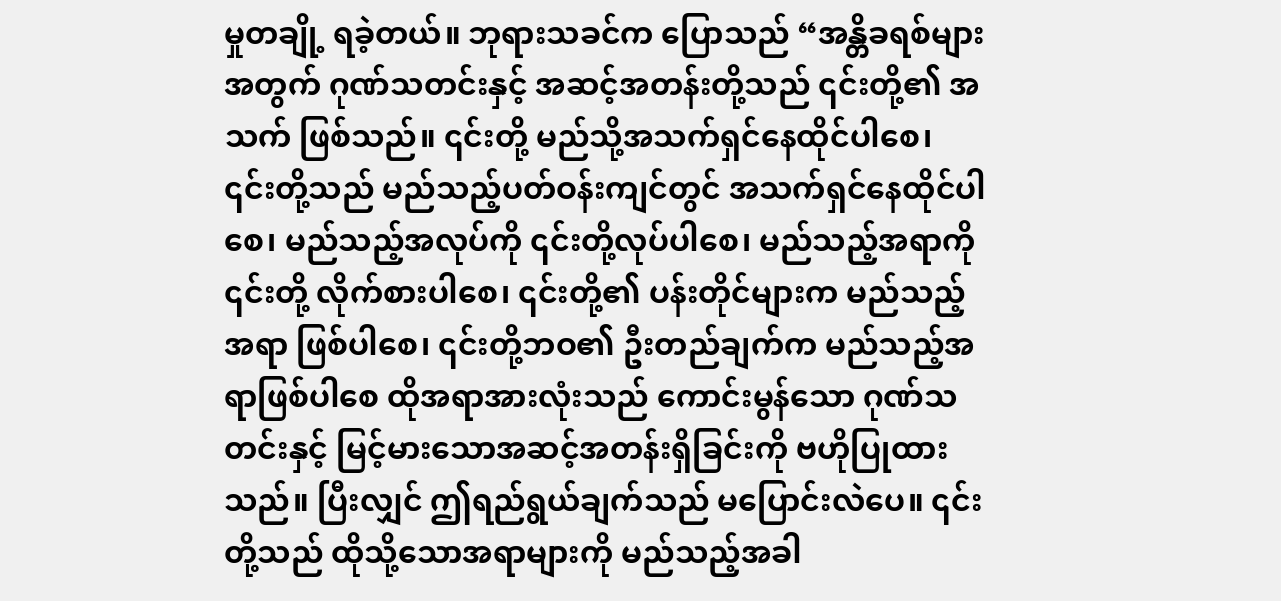မှုတချို့ ရခဲ့တယ်။ ဘုရားသခင်က ပြောသည် “အန္တိခရစ်များအတွက် ဂုဏ်သတင်းနှင့် အဆင့်အတန်းတို့သည် ၎င်းတို့၏ အသက် ဖြစ်သည်။ ၎င်းတို့ မည်သို့အသက်ရှင်နေထိုင်ပါစေ၊ ၎င်းတို့သည် မည်သည့်ပတ်ဝန်းကျင်တွင် အသက်ရှင်နေထိုင်ပါစေ၊ မည်သည့်အလုပ်ကို ၎င်းတို့လုပ်ပါစေ၊ မည်သည့်အရာကို ၎င်းတို့ လိုက်စားပါစေ၊ ၎င်းတို့၏ ပန်းတိုင်များက မည်သည့်အရာ ဖြစ်ပါစေ၊ ၎င်းတို့ဘဝ၏ ဦးတည်ချက်က မည်သည့်အရာဖြစ်ပါစေ ထိုအရာအားလုံးသည် ကောင်းမွန်သော ဂုဏ်သတင်းနှင့် မြင့်မားသောအဆင့်အတန်းရှိခြင်းကို ဗဟိုပြုထားသည်။ ပြီးလျှင် ဤရည်ရွယ်ချက်သည် မပြောင်းလဲပေ။ ၎င်းတို့သည် ထိုသို့သောအရာများကို မည်သည့်အခါ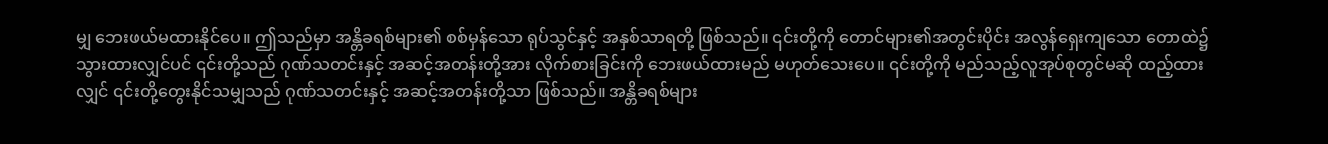မျှ ဘေးဖယ်မထားနိုင်ပေ။ ဤသည်မှာ အန္တိခရစ်များ၏ စစ်မှန်သော ရုပ်သွင်နှင့် အနှစ်သာရတို့ ဖြစ်သည်။ ၎င်းတို့ကို တောင်များ၏အတွင်းပိုင်း အလွန်ရှေးကျသော တောထဲ၌ သွားထားလျှင်ပင် ၎င်းတို့သည် ဂုဏ်သတင်းနှင့် အဆင့်အတန်းတို့အား လိုက်စားခြင်းကို ဘေးဖယ်ထားမည် မဟုတ်သေးပေ။ ၎င်းတို့ကို မည်သည့်လူအုပ်စုတွင်မဆို ထည့်ထားလျှင် ၎င်းတို့တွေးနိုင်သမျှသည် ဂုဏ်သတင်းနှင့် အဆင့်အတန်းတို့သာ ဖြစ်သည်။ အန္တိခရစ်များ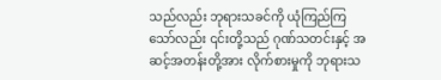သည်လည်း ဘုရားသခင်ကို ယုံကြည်ကြသော်လည်း ၎င်းတို့သည် ဂုဏ်သတင်းနှင့် အဆင့်အတန်းတို့အား လိုက်စားမှုကို ဘုရားသ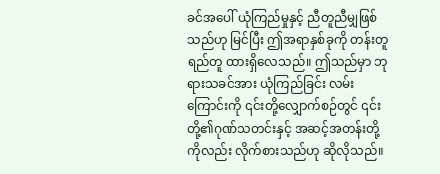ခင်အပေါ် ယုံကြည်မှုနှင့် ညီတူညီမျှဖြစ်သည်ဟု မြင်ပြီး ဤအရာနှစ်ခုကို တန်းတူရည်တူ ထားရှိလေသည်။ ဤသည်မှာ ဘုရားသခင်အား ယုံကြည်ခြင်း လမ်းကြောင်းကို ၎င်းတို့လျှောက်စဉ်တွင် ၎င်းတို့၏ဂုဏ်သတင်းနှင့် အဆင့်အတန်းတို့ကိုလည်း လိုက်စားသည်ဟု ဆိုလိုသည်။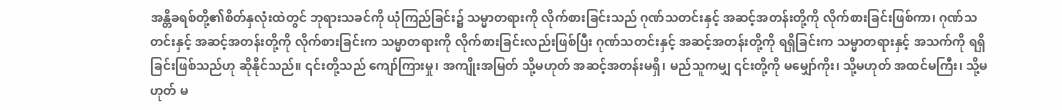အန္တိခရစ်တို့၏စိတ်နှလုံးထဲတွင် ဘုရားသခင်ကို ယုံကြည်ခြင်း၌ သမ္မာတရားကို လိုက်စားခြင်းသည် ဂုဏ်သတင်းနှင့် အဆင့်အတန်းတို့ကို လိုက်စားခြင်းဖြစ်ကာ၊ ဂုဏ်သတင်းနှင့် အဆင့်အတန်းတို့ကို လိုက်စားခြင်းက သမ္မာတရားကို လိုက်စားခြင်းလည်းဖြစ်ပြီး ဂုဏ်သတင်းနှင့် အဆင့်အတန်းတို့ကို ရရှိခြင်းက သမ္မာတရားနှင့် အသက်ကို ရရှိခြင်းဖြစ်သည်ဟု ဆိုနိုင်သည်။ ၎င်းတို့သည် ကျော်ကြားမှု၊ အကျိုးအမြတ် သို့မဟုတ် အဆင့်အတန်းမရှိ၊ မည်သူကမျှ ၎င်းတို့ကို မမျှော်ကိုး၊ သို့မဟုတ် အထင်မကြီး၊ သို့မဟုတ် မ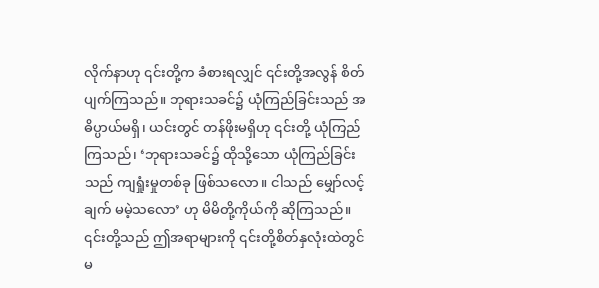လိုက်နာဟု ၎င်းတို့က ခံစားရလျှင် ၎င်းတို့အလွန် စိတ်ပျက်ကြသည်။ ဘုရားသခင်၌ ယုံကြည်ခြင်းသည် အဓိပ္ပာယ်မရှိ၊ ယင်းတွင် တန်ဖိုးမရှိဟု ၎င်းတို့ ယုံကြည်ကြသည်၊ ‘ဘုရားသခင်၌ ထိုသို့သော ယုံကြည်ခြင်းသည် ကျရှုံးမှုတစ်ခု ဖြစ်သလော။ ငါသည် မျှော်လင့်ချက် မမဲ့သလော’ ဟု မိမိတို့ကိုယ်ကို ဆိုကြသည်။ ၎င်းတို့သည် ဤအရာများကို ၎င်းတို့စိတ်နှလုံးထဲတွင် မ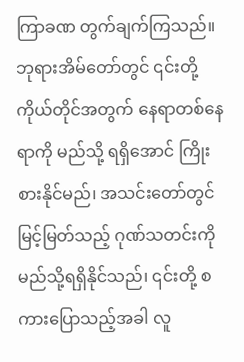ကြာခဏ တွက်ချက်ကြသည်။ ဘုရားအိမ်တော်တွင် ၎င်းတို့ကိုယ်တိုင်အတွက် နေရာတစ်နေရာကို မည်သို့ ရရှိအောင် ကြိုးစားနိုင်မည်၊ အသင်းတော်တွင် မြင့်မြတ်သည့် ဂုဏ်သတင်းကို မည်သို့ရရှိနိုင်သည်၊ ၎င်းတို့ စကားပြောသည့်အခါ လူ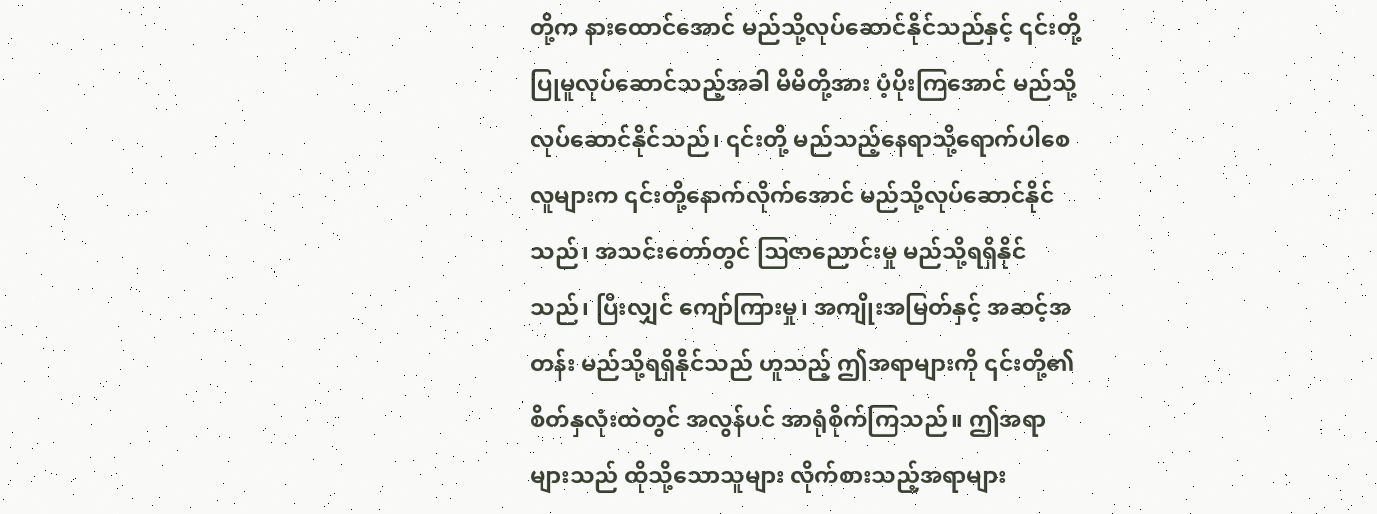တို့က နားထောင်အောင် မည်သို့လုပ်ဆောင်နိုင်သည်နှင့် ၎င်းတို့ပြုမူလုပ်ဆောင်သည့်အခါ မိမိတို့အား ပံ့ပိုးကြအောင် မည်သို့လုပ်ဆောင်နိုင်သည်၊ ၎င်းတို့ မည်သည့်နေရာသို့ရောက်ပါစေ လူများက ၎င်းတို့နောက်လိုက်အောင် မည်သို့လုပ်ဆောင်နိုင်သည်၊ အသင်းတော်တွင် ဩဇာညောင်းမှု မည်သို့ရရှိနိုင်သည်၊ ပြီးလျှင် ကျော်ကြားမှု၊ အကျိုးအမြတ်နှင့် အဆင့်အတန်း မည်သို့ရရှိနိုင်သည် ဟူသည့် ဤအရာများကို ၎င်းတို့၏ စိတ်နှလုံးထဲတွင် အလွန်ပင် အာရုံစိုက်ကြသည်။ ဤအရာများသည် ထိုသို့သောသူများ လိုက်စားသည့်အရာများ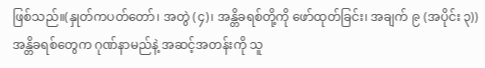ဖြစ်သည်။(နှုတ်ကပတ်တော်၊ အတွဲ (၄)၊ အန္တိခရစ်တို့ကို ဖော်ထုတ်ခြင်း၊ အချက် ၉ (အပိုင်း ၃)) အန္တိခရစ်တွေက ဂုဏ်နာမည်နဲ့ အဆင့်အတန်းကို သူ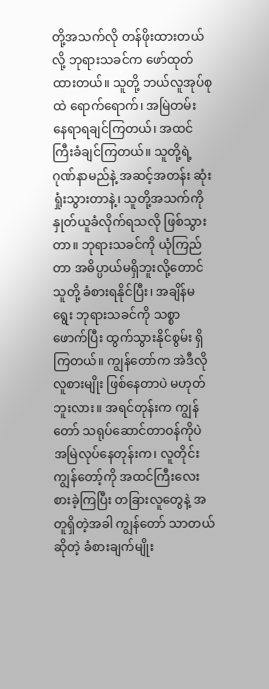တို့အသက်လို တန်ဖိုးထားတယ်လို့ ဘုရားသခင်က ဖော်ထုတ်ထားတယ်။ သူတို့ ဘယ်လူအုပ်စုထဲ ရောက်ရောက်၊ အမြဲတမ်း နေရာရချင်ကြတယ်၊ အထင်ကြီးခံချင်ကြတယ်။ သူတို့ရဲ့ ဂုဏ်နာမည်နဲ့ အဆင့်အတန်း ဆုံးရှုံးသွားတာနဲ့၊ သူတို့အသက်ကို နှုတ်ယူခံလိုက်ရသလို ဖြစ်သွားတာ။ ဘုရားသခင်ကို ယုံကြည်တာ အဓိပ္ပာယ်မရှိဘူးလို့တောင် သူတို့ ခံစားရနိုင်ပြီး၊ အချိန်မရွေး ဘုရားသခင်ကို သစ္စာဖောက်ပြီး ထွက်သွားနိုင်စွမ်း ရှိကြတယ်။ ကျွန်တော်က အဲဒီလိုလူစားမျိုး ဖြစ်နေတာပဲ မဟုတ်ဘူးလား။ အရင်တုန်းက ကျွန်တော် သရုပ်ဆောင်တာဝန်ကိုပဲ အမြဲလုပ်နေတုန်းက၊ လူတိုင်း ကျွန်တော့်ကို အထင်ကြီးလေးစားခဲ့ကြပြီး တခြားလူတွေနဲ့ အတူရှိတဲ့အခါ ကျွန်တော် သာတယ်ဆိုတဲ့ ခံစားချက်မျိုး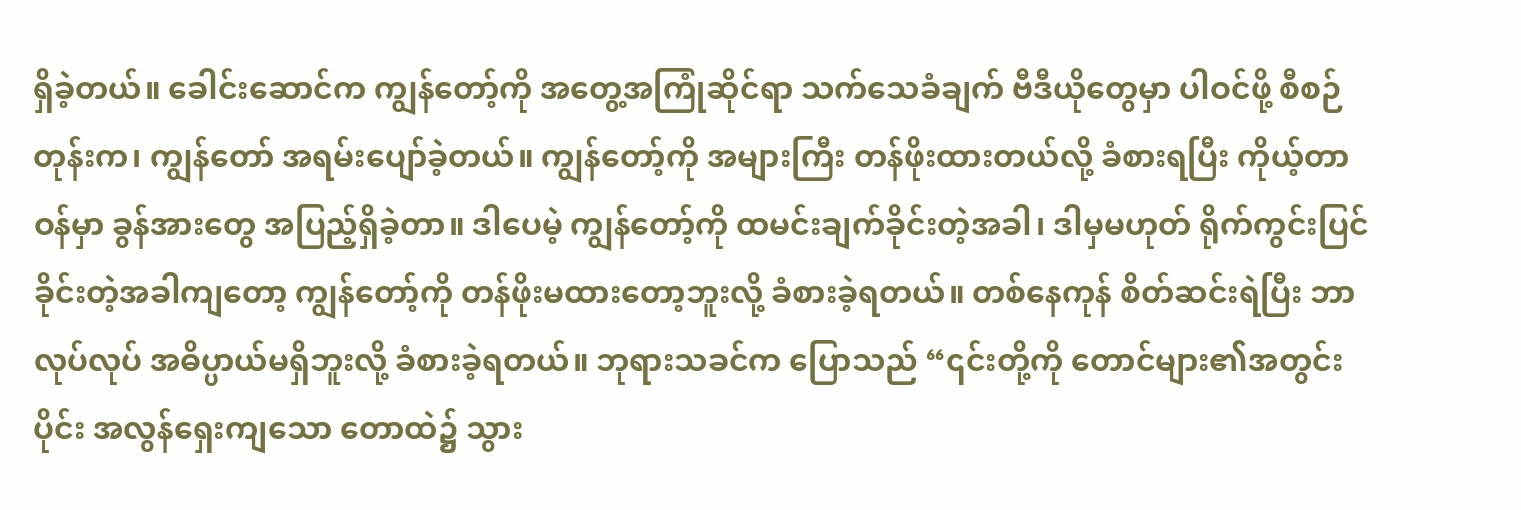ရှိခဲ့တယ်။ ခေါင်းဆောင်က ကျွန်တော့်ကို အတွေ့အကြုံဆိုင်ရာ သက်သေခံချက် ဗီဒီယိုတွေမှာ ပါဝင်ဖို့ စီစဉ်တုန်းက၊ ကျွန်တော် အရမ်းပျော်ခဲ့တယ်။ ကျွန်တော့်ကို အများကြီး တန်ဖိုးထားတယ်လို့ ခံစားရပြီး ကိုယ့်တာဝန်မှာ ခွန်အားတွေ အပြည့်ရှိခဲ့တာ။ ဒါပေမဲ့ ကျွန်တော့်ကို ထမင်းချက်ခိုင်းတဲ့အခါ၊ ဒါမှမဟုတ် ရိုက်ကွင်းပြင်ခိုင်းတဲ့အခါကျတော့ ကျွန်တော့်ကို တန်ဖိုးမထားတော့ဘူးလို့ ခံစားခဲ့ရတယ်။ တစ်နေကုန် စိတ်ဆင်းရဲပြီး ဘာလုပ်လုပ် အဓိပ္ပာယ်မရှိဘူးလို့ ခံစားခဲ့ရတယ်။ ဘုရားသခင်က ပြောသည် “၎င်းတို့ကို တောင်များ၏အတွင်းပိုင်း အလွန်ရှေးကျသော တောထဲ၌ သွား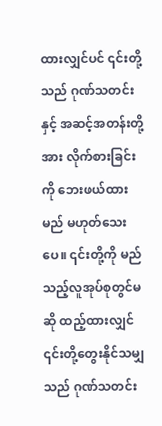ထားလျှင်ပင် ၎င်းတို့သည် ဂုဏ်သတင်းနှင့် အဆင့်အတန်းတို့အား လိုက်စားခြင်းကို ဘေးဖယ်ထားမည် မဟုတ်သေးပေ။ ၎င်းတို့ကို မည်သည့်လူအုပ်စုတွင်မဆို ထည့်ထားလျှင် ၎င်းတို့တွေးနိုင်သမျှသည် ဂုဏ်သတင်း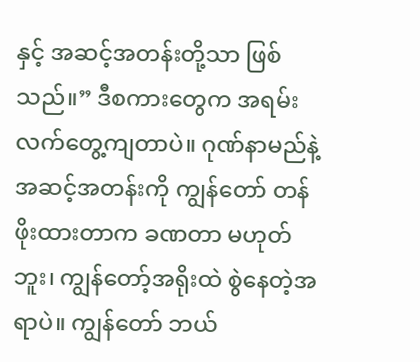နှင့် အဆင့်အတန်းတို့သာ ဖြစ်သည်။” ဒီစကားတွေက အရမ်း လက်တွေ့ကျတာပဲ။ ဂုဏ်နာမည်နဲ့ အဆင့်အတန်းကို ကျွန်တော် တန်ဖိုးထားတာက ခဏတာ မဟုတ်ဘူး၊ ကျွန်တော့်အရိုးထဲ စွဲနေတဲ့အရာပဲ။ ကျွန်တော် ဘယ်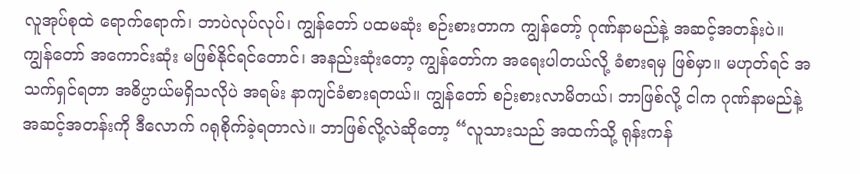လူအုပ်စုထဲ ရောက်ရောက်၊ ဘာပဲလုပ်လုပ်၊ ကျွန်တော် ပထမဆုံး စဉ်းစားတာက ကျွန်တော့် ဂုဏ်နာမည်နဲ့ အဆင့်အတန်းပဲ။ ကျွန်တော် အကောင်းဆုံး မဖြစ်နိုင်ရင်တောင်၊ အနည်းဆုံးတော့ ကျွန်တော်က အရေးပါတယ်လို့ ခံစားရမှ ဖြစ်မှာ။ မဟုတ်ရင် အသက်ရှင်ရတာ အဓိပ္ပာယ်မရှိသလိုပဲ အရမ်း နာကျင်ခံစားရတယ်။ ကျွန်တော် စဉ်းစားလာမိတယ်၊ ဘာဖြစ်လို့ ငါက ဂုဏ်နာမည်နဲ့ အဆင့်အတန်းကို ဒီလောက် ဂရုစိုက်ခဲ့ရတာလဲ။ ဘာဖြစ်လို့လဲဆိုတော့ “လူသားသည် အထက်သို့ ရုန်းကန်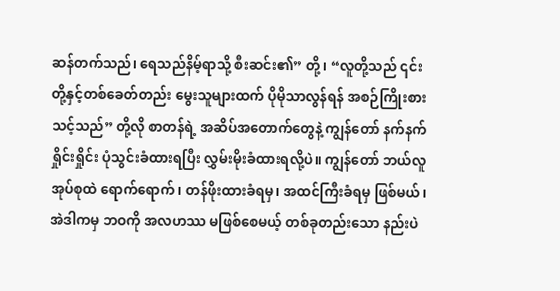ဆန်တက်သည်၊ ရေသည်နိမ့်ရာသို့ စီးဆင်း၏” တို့၊ “လူတို့သည် ၎င်းတို့နှင့်တစ်ခေတ်တည်း မွေးသူများထက် ပိုမိုသာလွန်ရန် အစဉ်ကြိုးစားသင့်သည်” တို့လို စာတန်ရဲ့ အဆိပ်အတောက်တွေနဲ့ ကျွန်တော် နက်နက်ရှိုင်းရှိုင်း ပုံသွင်းခံထားရပြီး လွှမ်းမိုးခံထားရလို့ပဲ။ ကျွန်တော် ဘယ်လူအုပ်စုထဲ ရောက်ရောက်၊ တန်ဖိုးထားခံရမှ၊ အထင်ကြီးခံရမှ ဖြစ်မယ်၊ အဲဒါကမှ ဘဝကို အလဟဿ မဖြစ်စေမယ့် တစ်ခုတည်းသော နည်းပဲ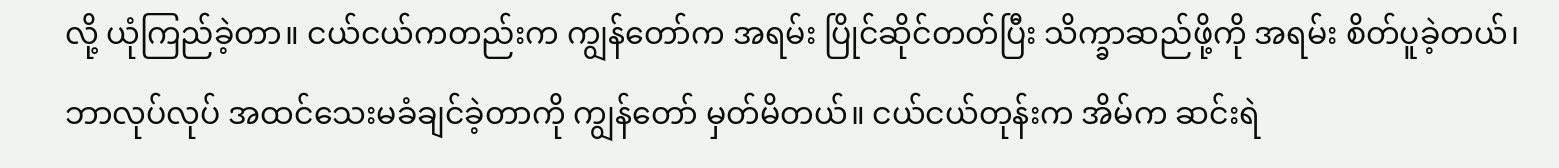လို့ ယုံကြည်ခဲ့တာ။ ငယ်ငယ်ကတည်းက ကျွန်တော်က အရမ်း ပြိုင်ဆိုင်တတ်ပြီး သိက္ခာဆည်ဖို့ကို အရမ်း စိတ်ပူခဲ့တယ်၊ ဘာလုပ်လုပ် အထင်သေးမခံချင်ခဲ့တာကို ကျွန်တော် မှတ်မိတယ်။ ငယ်ငယ်တုန်းက အိမ်က ဆင်းရဲ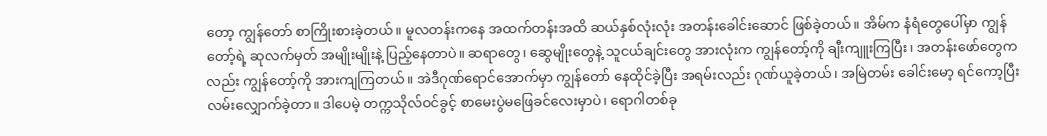တော့ ကျွန်တော် စာကြိုးစားခဲ့တယ်။ မူလတန်းကနေ အထက်တန်းအထိ ဆယ်နှစ်လုံးလုံး အတန်းခေါင်းဆောင် ဖြစ်ခဲ့တယ်။ အိမ်က နံရံတွေပေါ်မှာ ကျွန်တော့်ရဲ့ ဆုလက်မှတ် အမျိုးမျိုးနဲ့ ပြည့်နေတာပဲ။ ဆရာတွေ၊ ဆွေမျိုးတွေနဲ့ သူငယ်ချင်းတွေ အားလုံးက ကျွန်တော့်ကို ချီးကျူးကြပြီး၊ အတန်းဖော်တွေကလည်း ကျွန်တော့်ကို အားကျကြတယ်။ အဲဒီဂုဏ်ရောင်အောက်မှာ ကျွန်တော် နေထိုင်ခဲ့ပြီး အရမ်းလည်း ဂုဏ်ယူခဲ့တယ်၊ အမြဲတမ်း ခေါင်းမော့ ရင်ကော့ပြီး လမ်းလျှောက်ခဲ့တာ။ ဒါပေမဲ့ တက္ကသိုလ်ဝင်ခွင့် စာမေးပွဲမဖြေခင်လေးမှာပဲ၊ ရောဂါတစ်ခု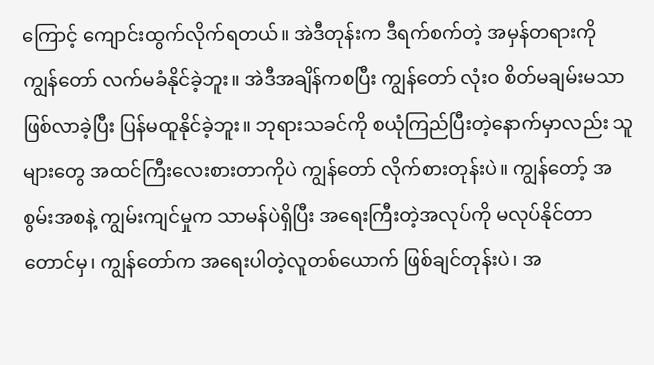ကြောင့် ကျောင်းထွက်လိုက်ရတယ်။ အဲဒီတုန်းက ဒီရက်စက်တဲ့ အမှန်တရားကို ကျွန်တော် လက်မခံနိုင်ခဲ့ဘူး။ အဲဒီအချိန်ကစပြီး ကျွန်တော် လုံးဝ စိတ်မချမ်းမသာဖြစ်လာခဲ့ပြီး ပြန်မထူနိုင်ခဲ့ဘူး။ ဘုရားသခင်ကို စယုံကြည်ပြီးတဲ့နောက်မှာလည်း သူများတွေ အထင်ကြီးလေးစားတာကိုပဲ ကျွန်တော် လိုက်စားတုန်းပဲ။ ကျွန်တော့် အစွမ်းအစနဲ့ ကျွမ်းကျင်မှုက သာမန်ပဲရှိပြီး အရေးကြီးတဲ့အလုပ်ကို မလုပ်နိုင်တာတောင်မှ၊ ကျွန်တော်က အရေးပါတဲ့လူတစ်ယောက် ဖြစ်ချင်တုန်းပဲ၊ အ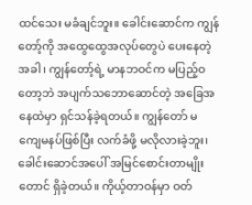ထင်သေး မခံချင်ဘူး။ ခေါင်းဆောင်က ကျွန်တော့်ကို အထွေထွေအလုပ်တွေပဲ ပေးနေတဲ့အခါ၊ ကျွန်တော့်ရဲ့ မာနဘဝင်က မပြည့်ဝတော့ဘဲ အပျက်သဘောဆောင်တဲ့ အခြေအနေထဲမှာ ရှင်သန်ခဲ့ရတယ်။ ကျွန်တော် မကျေမနပ်ဖြစ်ပြီး လက်ခံဖို့ မလိုလားခဲ့ဘူး၊ ခေါင်းဆောင်အပေါ် အမြင်စောင်းတာမျိုးတောင် ရှိခဲ့တယ်။ ကိုယ့်တာဝန်မှာ ဝတ်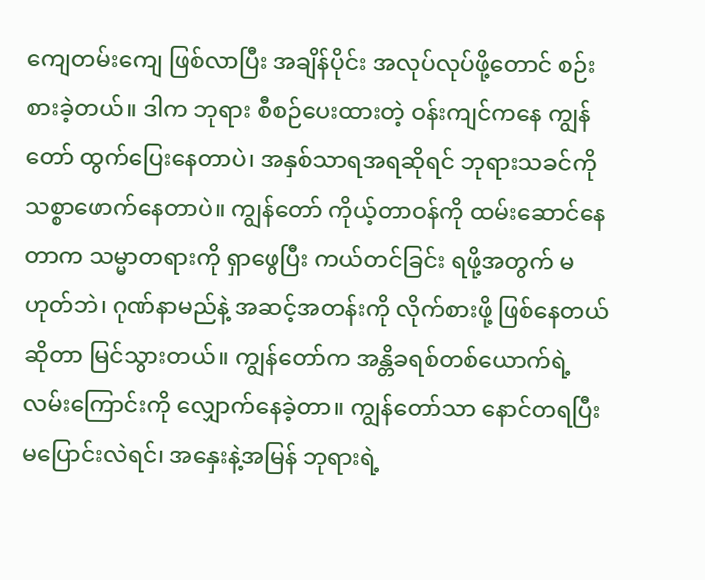ကျေတမ်းကျေ ဖြစ်လာပြီး အချိန်ပိုင်း အလုပ်လုပ်ဖို့တောင် စဉ်းစားခဲ့တယ်။ ဒါက ဘုရား စီစဉ်ပေးထားတဲ့ ဝန်းကျင်ကနေ ကျွန်တော် ထွက်ပြေးနေတာပဲ၊ အနှစ်သာရအရဆိုရင် ဘုရားသခင်ကို သစ္စာဖောက်နေတာပဲ။ ကျွန်တော် ကိုယ့်တာဝန်ကို ထမ်းဆောင်နေတာက သမ္မာတရားကို ရှာဖွေပြီး ကယ်တင်ခြင်း ရဖို့အတွက် မဟုတ်ဘဲ၊ ဂုဏ်နာမည်နဲ့ အဆင့်အတန်းကို လိုက်စားဖို့ ဖြစ်နေတယ်ဆိုတာ မြင်သွားတယ်။ ကျွန်တော်က အန္တိခရစ်တစ်ယောက်ရဲ့ လမ်းကြောင်းကို လျှောက်နေခဲ့တာ။ ကျွန်တော်သာ နောင်တရပြီး မပြောင်းလဲရင်၊ အနှေးနဲ့အမြန် ဘုရားရဲ့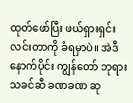ထုတ်ဖော်ပြီး ဖယ်ရှားရှင်းလင်းတာကို ခံရမှာပဲ။ အဲဒီနောက်ပိုင်း ကျွန်တော် ဘုရားသခင်ဆီ ခဏခဏ ဆု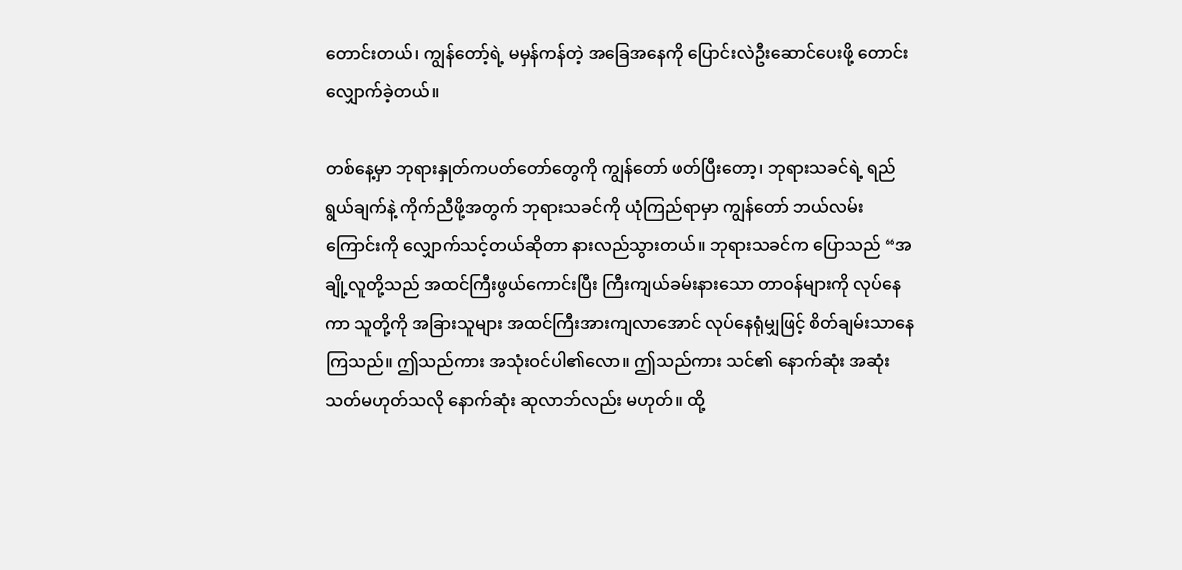တောင်းတယ်၊ ကျွန်တော့်ရဲ့ မမှန်ကန်တဲ့ အခြေအနေကို ပြောင်းလဲဦးဆောင်ပေးဖို့ တောင်းလျှောက်ခဲ့တယ်။

တစ်နေ့မှာ ဘုရားနှုတ်ကပတ်တော်တွေကို ကျွန်တော် ဖတ်ပြီးတော့၊ ဘုရားသခင်ရဲ့ ရည်ရွယ်ချက်နဲ့ ကိုက်ညီဖို့အတွက် ဘုရားသခင်ကို ယုံကြည်ရာမှာ ကျွန်တော် ဘယ်လမ်းကြောင်းကို လျှောက်သင့်တယ်ဆိုတာ နားလည်သွားတယ်။ ဘုရားသခင်က ပြောသည် “အချို့လူတို့သည် အထင်ကြီးဖွယ်ကောင်းပြီး ကြီးကျယ်ခမ်းနားသော တာဝန်များကို လုပ်နေကာ သူတို့ကို အခြားသူများ အထင်ကြီးအားကျလာအောင် လုပ်နေရုံမျှဖြင့် စိတ်ချမ်းသာနေကြသည်။ ဤသည်ကား အသုံးဝင်ပါ၏လော။ ဤသည်ကား သင်၏ နောက်ဆုံး အဆုံးသတ်မဟုတ်သလို နောက်ဆုံး ဆုလာဘ်လည်း မဟုတ်။ ထို့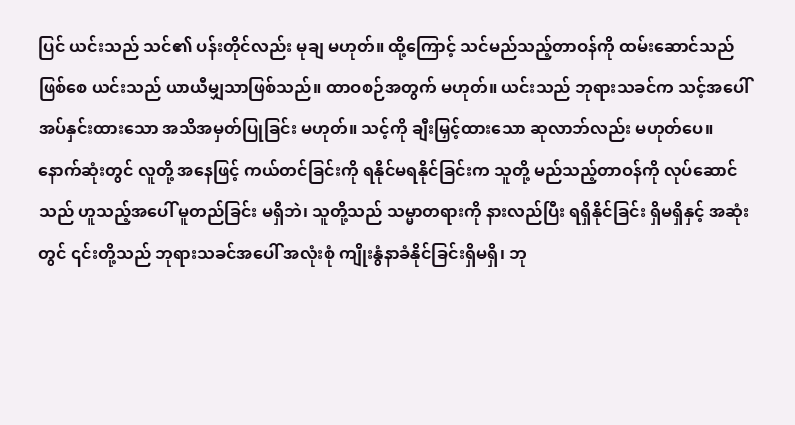ပြင် ယင်းသည် သင်၏ ပန်းတိုင်လည်း မုချ မဟုတ်။ ထို့ကြောင့် သင်မည်သည့်တာဝန်ကို ထမ်းဆောင်သည်ဖြစ်စေ ယင်းသည် ယာယီမျှသာဖြစ်သည်။ ထာဝစဉ်အတွက် မဟုတ်။ ယင်းသည် ဘုရားသခင်က သင့်အပေါ် အပ်နှင်းထားသော အသိအမှတ်ပြုခြင်း မဟုတ်။ သင့်ကို ချီးမြှင့်ထားသော ဆုလာဘ်လည်း မဟုတ်ပေ။ နောက်ဆုံးတွင် လူတို့ အနေဖြင့် ကယ်တင်ခြင်းကို ရနိုင်မရနိုင်ခြင်းက သူတို့ မည်သည့်တာဝန်ကို လုပ်ဆောင်သည် ဟူသည့်အပေါ် မူတည်ခြင်း မရှိဘဲ၊ သူတို့သည် သမ္မာတရားကို နားလည်ပြီး ရရှိနိုင်ခြင်း ရှိမရှိနှင့် အဆုံးတွင် ၎င်းတို့သည် ဘုရားသခင်အပေါ် အလုံးစုံ ကျိုးနွံနာခံနိုင်ခြင်းရှိမရှိ၊ ဘု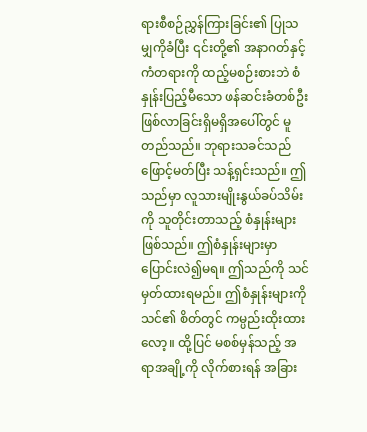ရားစီစဉ်ညွှန်ကြားခြင်း၏ ပြုသမျှကိုခံပြီး ၎င်းတို့၏ အနာဂတ်နှင့် ကံတရားကို ထည့်မစဉ်းစားဘဲ စံနှုန်းပြည့်မီသော ဖန်ဆင်းခံတစ်ဦးဖြစ်လာခြင်းရှိမရှိအပေါ်တွင် မူတည်သည်။ ဘုရားသခင်သည် ဖြောင့်မတ်ပြီး သန့်ရှင်းသည်။ ဤသည်မှာ လူသားမျိုးနွယ်ခပ်သိမ်းကို သူတိုင်းတာသည့် စံနှုန်းများ ဖြစ်သည်။ ဤစံနှုန်းများမှာ ပြောင်းလဲ၍မရ။ ဤသည်ကို သင်မှတ်ထားရမည်။ ဤစံနှုန်းများကို သင်၏ စိတ်တွင် ကမ္ပည်းထိုးထားလော့။ ထို့ပြင် မစစ်မှန်သည့် အရာအချို့ကို လိုက်စားရန် အခြား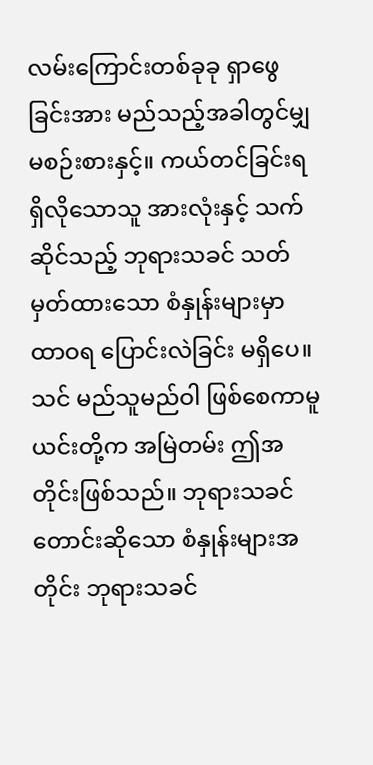လမ်းကြောင်းတစ်ခုခု ရှာဖွေခြင်းအား မည်သည့်အခါတွင်မျှ မစဉ်းစားနှင့်။ ကယ်တင်ခြင်းရရှိလိုသောသူ အားလုံးနှင့် သက်ဆိုင်သည့် ဘုရားသခင် သတ်မှတ်ထားသော စံနှုန်းများမှာ ထာဝရ ပြောင်းလဲခြင်း မရှိပေ။ သင် မည်သူမည်ဝါ ဖြစ်စေကာမူ ယင်းတို့က အမြဲတမ်း ဤအတိုင်းဖြစ်သည်။ ဘုရားသခင် တောင်းဆိုသော စံနှုန်းများအတိုင်း ဘုရားသခင်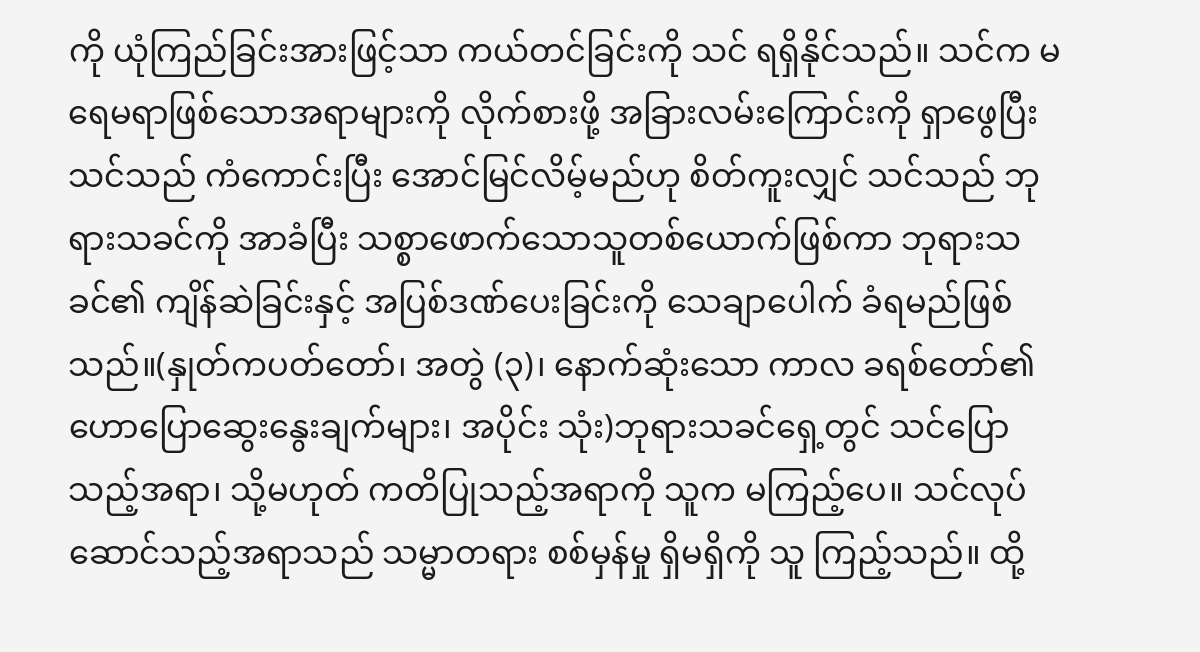ကို ယုံကြည်ခြင်းအားဖြင့်သာ ကယ်တင်ခြင်းကို သင် ရရှိနိုင်သည်။ သင်က မရေမရာဖြစ်သောအရာများကို လိုက်စားဖို့ အခြားလမ်းကြောင်းကို ရှာဖွေပြီး သင်သည် ကံကောင်းပြီး အောင်မြင်လိမ့်မည်ဟု စိတ်ကူးလျှင် သင်သည် ဘုရားသခင်ကို အာခံပြီး သစ္စာဖောက်သောသူတစ်ယောက်ဖြစ်ကာ ဘုရားသခင်၏ ကျိန်ဆဲခြင်းနှင့် အပြစ်ဒဏ်ပေးခြင်းကို သေချာပေါက် ခံရမည်ဖြစ်သည်။(နှုတ်ကပတ်တော်၊ အတွဲ (၃)၊ နောက်ဆုံးသော ကာလ ခရစ်တော်၏ ဟောပြောဆွေးနွေးချက်များ၊ အပိုင်း သုံး)ဘုရားသခင်ရှေ့တွင် သင်ပြောသည့်အရာ၊ သို့မဟုတ် ကတိပြုသည့်အရာကို သူက မကြည့်ပေ။ သင်လုပ်ဆောင်သည့်အရာသည် သမ္မာတရား စစ်မှန်မှု ရှိမရှိကို သူ ကြည့်သည်။ ထို့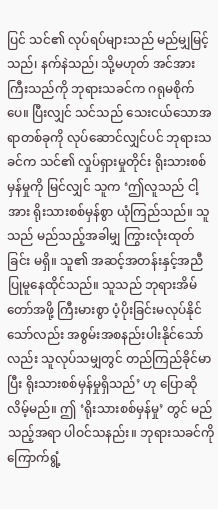ပြင် သင်၏ လုပ်ရပ်များသည် မည်မျှမြင့်သည်၊ နက်နဲသည်၊ သို့မဟုတ် အင်အားကြီးသည်ကို ဘုရားသခင်က ဂရုမစိုက်ပေ။ ပြီးလျှင် သင်သည် သေးငယ်သောအရာတစ်ခုကို လုပ်ဆောင်လျှင်ပင် ဘုရားသခင်က သင်၏ လှုပ်ရှားမှုတိုင်း ရိုးသားစစ်မှန်မှုကို မြင်လျှင် သူက ‘ဤလူသည် ငါ့အား ရိုးသားစစ်မှန်စွာ ယုံကြည်သည်။ သူသည် မည်သည့်အခါမျှ ကြွားလုံးထုတ်ခြင်း မရှိ။ သူ၏ အဆင့်အတန်းနှင့်အညီ ပြုမူနေထိုင်သည်။ သူသည် ဘုရားအိမ်တော်အဖို့ ကြီးမားစွာ ပံ့ပိုးခြင်းမလုပ်နိုင်သော်လည်း အစွမ်းအစနည်းပါးနိုင်သော်လည်း သူလုပ်သမျှတွင် တည်ကြည်ခိုင်မာပြီး ရိုးသားစစ်မှန်မှုရှိသည်’ ဟု ပြောဆိုလိမ့်မည်။ ဤ ‘ရိုးသားစစ်မှန်မှု’ တွင် မည်သည့်အရာ ပါဝင်သနည်း။ ဘုရားသခင်ကို ကြောက်ရွံ့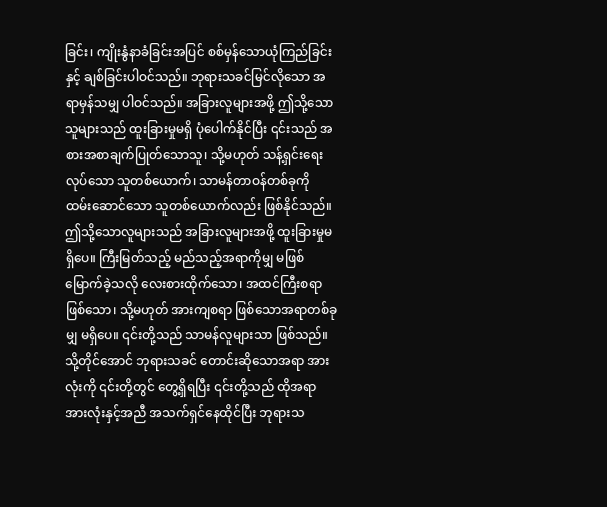ခြင်း၊ ကျိုးနွံနာခံခြင်းအပြင် စစ်မှန်သောယုံကြည်ခြင်းနှင့် ချစ်ခြင်းပါဝင်သည်။ ဘုရားသခင်မြင်လိုသော အရာမှန်သမျှ ပါဝင်သည်။ အခြားလူများအဖို့ ဤသို့သောသူများသည် ထူးခြားမှုမရှိ ပုံပေါက်နိုင်ပြီး ၎င်းသည် အစားအစာချက်ပြုတ်သောသူ၊ သို့မဟုတ် သန့်ရှင်းရေးလုပ်သော သူတစ်ယောက်၊ သာမန်တာဝန်တစ်ခုကို ထမ်းဆောင်သော သူတစ်ယောက်လည်း ဖြစ်နိုင်သည်။ ဤသို့သောလူများသည် အခြားလူများအဖို့ ထူးခြားမှုမရှိပေ။ ကြီးမြတ်သည့် မည်သည့်အရာကိုမျှ မဖြစ်မြောက်ခဲ့သလို လေးစားထိုက်သော၊ အထင်ကြီးစရာဖြစ်သော၊ သို့မဟုတ် အားကျစရာ ဖြစ်သောအရာတစ်ခုမျှ မရှိပေ။ ၎င်းတို့သည် သာမန်လူများသာ ဖြစ်သည်။ သို့တိုင်အောင် ဘုရားသခင် တောင်းဆိုသောအရာ အားလုံးကို ၎င်းတို့တွင် တွေ့ရှိရပြီး ၎င်းတို့သည် ထိုအရာအားလုံးနှင့်အညီ အသက်ရှင်နေထိုင်ပြီး ဘုရားသ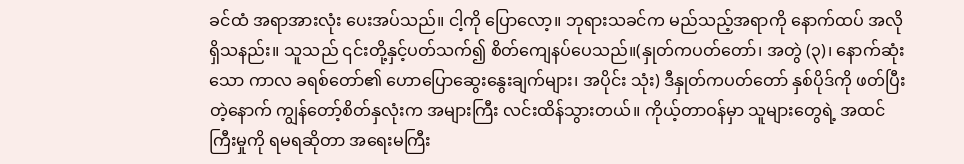ခင်ထံ အရာအားလုံး ပေးအပ်သည်။ ငါ့ကို ပြောလော့။ ဘုရားသခင်က မည်သည့်အရာကို နောက်ထပ် အလိုရှိသနည်း။ သူသည် ၎င်းတို့နှင့်ပတ်သက်၍ စိတ်ကျေနပ်ပေသည်။(နှုတ်ကပတ်တော်၊ အတွဲ (၃)၊ နောက်ဆုံးသော ကာလ ခရစ်တော်၏ ဟောပြောဆွေးနွေးချက်များ၊ အပိုင်း သုံး) ဒီနှုတ်ကပတ်တော် နှစ်ပိုဒ်ကို ဖတ်ပြီးတဲ့နောက် ကျွန်တော့်စိတ်နှလုံးက အများကြီး လင်းထိန်သွားတယ်။ ကိုယ့်တာဝန်မှာ သူများတွေရဲ့ အထင်ကြီးမှုကို ရမရဆိုတာ အရေးမကြီး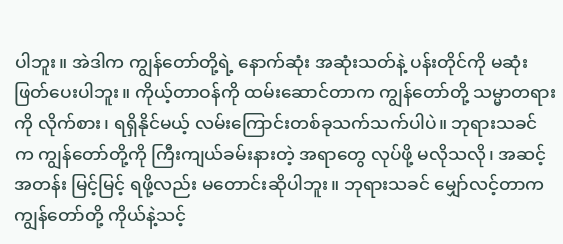ပါဘူး။ အဲဒါက ကျွန်တော်တို့ရဲ့ နောက်ဆုံး အဆုံးသတ်နဲ့ ပန်းတိုင်ကို မဆုံးဖြတ်ပေးပါဘူး။ ကိုယ့်တာဝန်ကို ထမ်းဆောင်တာက ကျွန်တော်တို့ သမ္မာတရားကို လိုက်စား၊ ရရှိနိုင်မယ့် လမ်းကြောင်းတစ်ခုသက်သက်ပါပဲ။ ဘုရားသခင်က ကျွန်တော်တို့ကို ကြီးကျယ်ခမ်းနားတဲ့ အရာတွေ လုပ်ဖို့ မလိုသလို၊ အဆင့်အတန်း မြင့်မြင့် ရဖို့လည်း မတောင်းဆိုပါဘူး။ ဘုရားသခင် မျှော်လင့်တာက ကျွန်တော်တို့ ကိုယ်နဲ့သင့်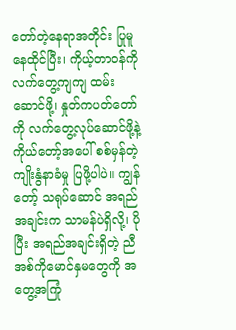တော်တဲ့နေရာအတိုင်း ပြုမူနေထိုင်ပြီး၊ ကိုယ့်တာဝန်ကို လက်တွေ့ကျကျ ထမ်းဆောင်ဖို့၊ နှုတ်ကပတ်တော်ကို လက်တွေ့လုပ်ဆောင်ဖို့နဲ့ ကိုယ်တော့်အပေါ် စစ်မှန်တဲ့ ကျိုးနွံနာခံမှု ပြဖို့ပါပဲ။ ကျွန်တော့် သရုပ်ဆောင် အရည်အချင်းက သာမန်ပဲရှိလို့၊ ပိုပြီး အရည်အချင်းရှိတဲ့ ညီအစ်ကိုမောင်နှမတွေကို အတွေ့အကြုံ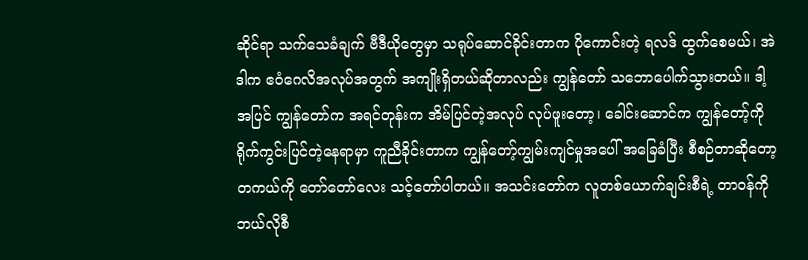ဆိုင်ရာ သက်သေခံချက် ဗီဒီယိုတွေမှာ သရုပ်ဆောင်ခိုင်းတာက ပိုကောင်းတဲ့ ရလဒ် ထွက်စေမယ်၊ အဲဒါက ဧဝံဂေလိအလုပ်အတွက် အကျိုးရှိတယ်ဆိုတာလည်း ကျွန်တော် သဘောပေါက်သွားတယ်။ ဒါ့အပြင် ကျွန်တော်က အရင်တုန်းက အိမ်ပြင်တဲ့အလုပ် လုပ်ဖူးတော့၊ ခေါင်းဆောင်က ကျွန်တော့်ကို ရိုက်ကွင်းပြင်တဲ့နေရာမှာ ကူညီခိုင်းတာက ကျွန်တော့်ကျွမ်းကျင်မှုအပေါ် အခြေခံပြီး စီစဉ်တာဆိုတော့ တကယ်ကို တော်တော်လေး သင့်တော်ပါတယ်။ အသင်းတော်က လူတစ်ယောက်ချင်းစီရဲ့ တာဝန်ကို ဘယ်လိုစီ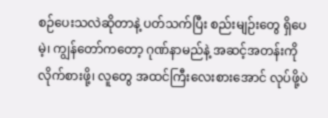စဉ်ပေးသလဲဆိုတာနဲ့ ပတ်သက်ပြီး စည်းမျဉ်းတွေ ရှိပေမဲ့၊ ကျွန်တော်ကတော့ ဂုဏ်နာမည်နဲ့ အဆင့်အတန်းကို လိုက်စားဖို့၊ လူတွေ အထင်ကြီးလေးစားအောင် လုပ်ဖို့ပဲ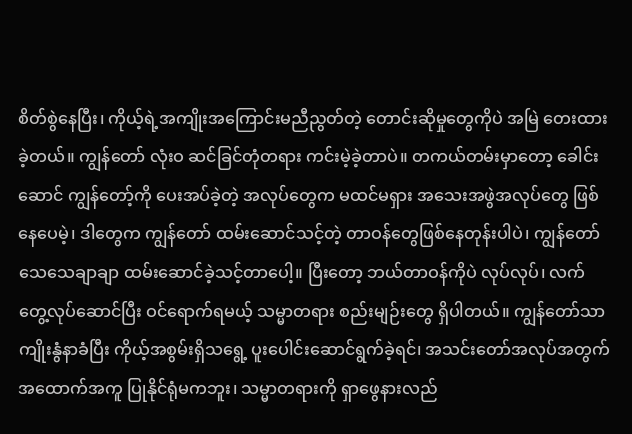စိတ်စွဲနေပြီး၊ ကိုယ့်ရဲ့အကျိုးအကြောင်းမညီညွတ်တဲ့ တောင်းဆိုမှုတွေကိုပဲ အမြဲ တေးထားခဲ့တယ်။ ကျွန်တော် လုံးဝ ဆင်ခြင်တုံတရား ကင်းမဲ့ခဲ့တာပဲ။ တကယ်တမ်းမှာတော့ ခေါင်းဆောင် ကျွန်တော့်ကို ပေးအပ်ခဲ့တဲ့ အလုပ်တွေက မထင်မရှား အသေးအဖွဲအလုပ်တွေ ဖြစ်နေပေမဲ့၊ ဒါတွေက ကျွန်တော် ထမ်းဆောင်သင့်တဲ့ တာဝန်တွေဖြစ်နေတုန်းပါပဲ၊ ကျွန်တော် သေသေချာချာ ထမ်းဆောင်ခဲ့သင့်တာပေါ့။ ပြီးတော့ ဘယ်တာဝန်ကိုပဲ လုပ်လုပ်၊ လက်တွေ့လုပ်ဆောင်ပြီး ဝင်ရောက်ရမယ့် သမ္မာတရား စည်းမျဉ်းတွေ ရှိပါတယ်။ ကျွန်တော်သာ ကျိုးနွံနာခံပြီး ကိုယ့်အစွမ်းရှိသရွေ့ ပူးပေါင်းဆောင်ရွက်ခဲ့ရင်၊ အသင်းတော်အလုပ်အတွက် အထောက်အကူ ပြုနိုင်ရုံမကဘူး၊ သမ္မာတရားကို ရှာဖွေနားလည်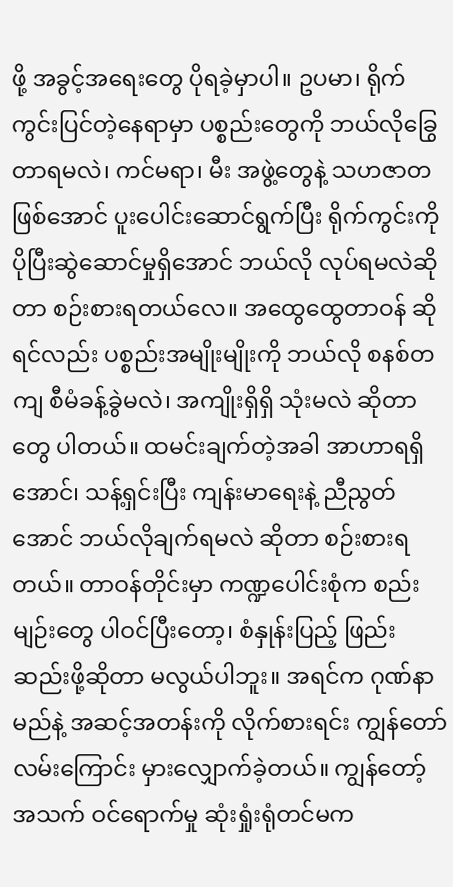ဖို့ အခွင့်အရေးတွေ ပိုရခဲ့မှာပါ။ ဥပမာ၊ ရိုက်ကွင်းပြင်တဲ့နေရာမှာ ပစ္စည်းတွေကို ဘယ်လိုခြွေတာရမလဲ၊ ကင်မရာ၊ မီး အဖွဲ့တွေနဲ့ သဟဇာတဖြစ်အောင် ပူးပေါင်းဆောင်ရွက်ပြီး ရိုက်ကွင်းကို ပိုပြီးဆွဲဆောင်မှုရှိအောင် ဘယ်လို လုပ်ရမလဲဆိုတာ စဉ်းစားရတယ်လေ။ အထွေထွေတာဝန် ဆိုရင်လည်း ပစ္စည်းအမျိုးမျိုးကို ဘယ်လို စနစ်တကျ စီမံခန့်ခွဲမလဲ၊ အကျိုးရှိရှိ သုံးမလဲ ဆိုတာတွေ ပါတယ်။ ထမင်းချက်တဲ့အခါ အာဟာရရှိအောင်၊ သန့်ရှင်းပြီး ကျန်းမာရေးနဲ့ ညီညွတ်အောင် ဘယ်လိုချက်ရမလဲ ဆိုတာ စဉ်းစားရတယ်။ တာဝန်တိုင်းမှာ ကဏ္ဍပေါင်းစုံက စည်းမျဉ်းတွေ ပါဝင်ပြီးတော့၊ စံနှုန်းပြည့် ဖြည်းဆည်းဖို့ဆိုတာ မလွယ်ပါဘူး။ အရင်က ဂုဏ်နာမည်နဲ့ အဆင့်အတန်းကို လိုက်စားရင်း ကျွန်တော် လမ်းကြောင်း မှားလျှောက်ခဲ့တယ်။ ကျွန်တော့် အသက် ဝင်ရောက်မှု ဆုံးရှုံးရုံတင်မက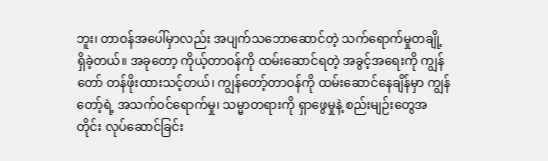ဘူး၊ တာဝန်အပေါ်မှာလည်း အပျက်သဘောဆောင်တဲ့ သက်ရောက်မှုတချို့ ရှိခဲ့တယ်။ အခုတော့ ကိုယ့်တာဝန်ကို ထမ်းဆောင်ရတဲ့ အခွင့်အရေးကို ကျွန်တော် တန်ဖိုးထားသင့်တယ်၊ ကျွန်တော့်တာဝန်ကို ထမ်းဆောင်နေချိန်မှာ ကျွန်တော့်ရဲ့ အသက်ဝင်ရောက်မှု၊ သမ္မာတရားကို ရှာဖွေမှုနဲ့ စည်းမျဉ်းတွေအတိုင်း လုပ်ဆောင်ခြင်း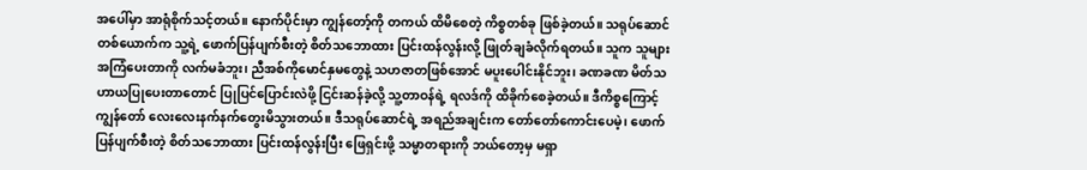အပေါ်မှာ အာရုံစိုက်သင့်တယ်။ နောက်ပိုင်းမှာ ကျွန်တော့်ကို တကယ် ထိမိစေတဲ့ ကိစ္စတစ်ခု ဖြစ်ခဲ့တယ်။ သရုပ်ဆောင်တစ်ယောက်က သူ့ရဲ့ ဖောက်ပြန်ပျက်စီးတဲ့ စိတ်သဘောထား ပြင်းထန်လွန်းလို့ ဖြုတ်ချခံလိုက်ရတယ်။ သူက သူများအကြံပေးတာကို လက်မခံဘူး၊ ညီအစ်ကိုမောင်နှမတွေနဲ့ သဟဇာတဖြစ်အောင် မပူးပေါင်းနိုင်ဘူး၊ ခဏခဏ မိတ်သဟာယပြုပေးတာတောင် ပြုပြင်ပြောင်းလဲဖို့ ငြင်းဆန်ခဲ့လို့ သူ့တာဝန်ရဲ့ ရလဒ်ကို ထိခိုက်စေခဲ့တယ်။ ဒီကိစ္စကြောင့် ကျွန်တော် လေးလေးနက်နက်တွေးမိသွားတယ်။ ဒီသရုပ်ဆောင်ရဲ့ အရည်အချင်းက တော်တော်ကောင်းပေမဲ့၊ ဖောက်ပြန်ပျက်စီးတဲ့ စိတ်သဘောထား ပြင်းထန်လွန်းပြီး ဖြေရှင်းဖို့ သမ္မာတရားကို ဘယ်တော့မှ မရှာ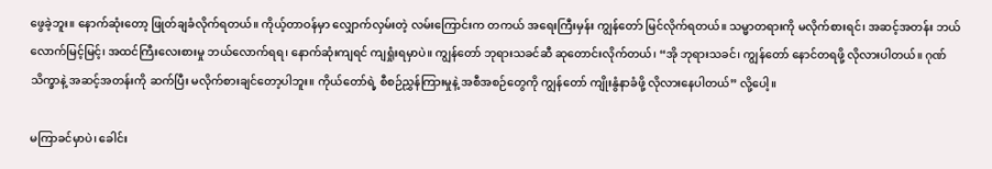ဖွေခဲ့ဘူး။ နောက်ဆုံးတော့ ဖြုတ်ချခံလိုက်ရတယ်။ ကိုယ့်တာဝန်မှာ လျှောက်လှမ်းတဲ့ လမ်းကြောင်းက တကယ် အရေးကြီးမှန်း ကျွန်တော် မြင်လိုက်ရတယ်။ သမ္မာတရားကို မလိုက်စားရင်၊ အဆင့်အတန်း ဘယ်လောက်မြင့်မြင့်၊ အထင်ကြီးလေးစားမှု ဘယ်လောက်ရရ၊ နောက်ဆုံးကျရင် ကျရှုံးရမှာပဲ။ ကျွန်တော် ဘုရားသခင်ဆီ ဆုတောင်းလိုက်တယ်၊ “အို ဘုရားသခင်၊ ကျွန်တော် နောင်တရဖို့ လိုလားပါတယ်။ ဂုဏ်သိက္ခာနဲ့ အဆင့်အတန်းကို ဆက်ပြီး မလိုက်စားချင်တော့ပါဘူး။ ကိုယ်တော်ရဲ့ စီစဉ်ညွှန်ကြားမှုနဲ့ အစီအစဉ်တွေကို ကျွန်တော် ကျိုးနွံနာခံဖို့ လိုလားနေပါတယ်” လို့ပေါ့။

မကြာခင်မှာပဲ၊ ခေါင်း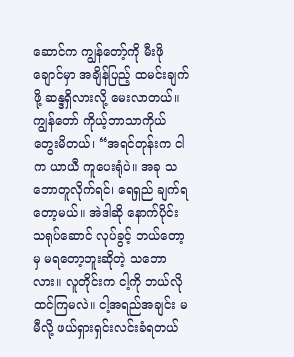ဆောင်က ကျွန်တော့်ကို မီးဖိုချောင်မှာ အချိန်ပြည့် ထမင်းချက်ဖို့ ဆန္ဒရှိလားလို့ မေးလာတယ်။ ကျွန်တော် ကိုယ့်ဘာသာကိုယ် တွေးမိတယ်၊ “အရင်တုန်းက ငါက ယာယီ ကူပေးရုံပဲ။ အခု သဘောတူလိုက်ရင်၊ ရေရှည် ချက်ရတော့မယ်။ အဲဒါဆို နောက်ပိုင်း သရုပ်ဆောင် လုပ်ခွင့် ဘယ်တော့မှ မရတော့ဘူးဆိုတဲ့ သဘောလား။ လူတိုင်းက ငါ့ကို ဘယ်လို ထင်ကြမလဲ။ ငါ့အရည်အချင်း မမီလို့ ဖယ်ရှားရှင်းလင်းခံရတယ်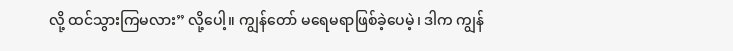လို့ ထင်သွားကြမလား” လို့ပေါ့။ ကျွန်တော် မရေမရာဖြစ်ခဲ့ပေမဲ့၊ ဒါက ကျွန်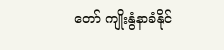တော် ကျိုးနွံနာခံနိုင်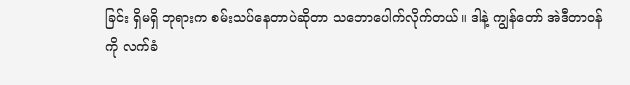ခြင်း ရှိမရှိ ဘုရားက စမ်းသပ်နေတာပဲဆိုတာ သဘောပေါက်လိုက်တယ်။ ဒါနဲ့ ကျွန်တော် အဲဒီတာဝန်ကို လက်ခံ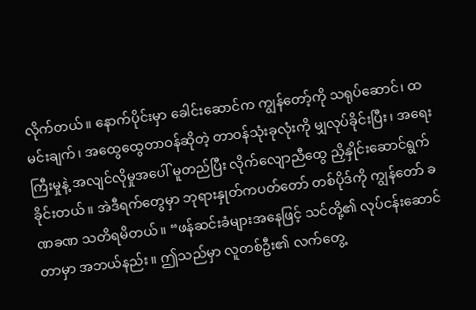လိုက်တယ်။ နောက်ပိုင်းမှာ ခေါင်းဆောင်က ကျွန်တော့်ကို သရုပ်ဆောင်၊ ထမင်းချက်၊ အထွေထွေတာဝန်ဆိုတဲ့ တာဝန်သုံးခုလုံးကို မျှလုပ်ခိုင်းပြီး၊ အရေးကြီးမှုနဲ့ အလျင်လိုမှုအပေါ် မူတည်ပြီး လိုက်လျောညီထွေ ညှိနှိုင်းဆောင်ရွက်ခိုင်းတယ်။ အဲဒီရက်တွေမှာ ဘုရားနှုတ်ကပတ်တော် တစ်ပိုဒ်ကို ကျွန်တော် ခဏခဏ သတိရမိတယ်။ “ဖန်ဆင်းခံများအနေဖြင့် သင်တို့၏ လုပ်ငန်းဆောင်တာမှာ အဘယ်နည်း။ ဤသည်မှာ လူတစ်ဦး၏ လက်တွေ့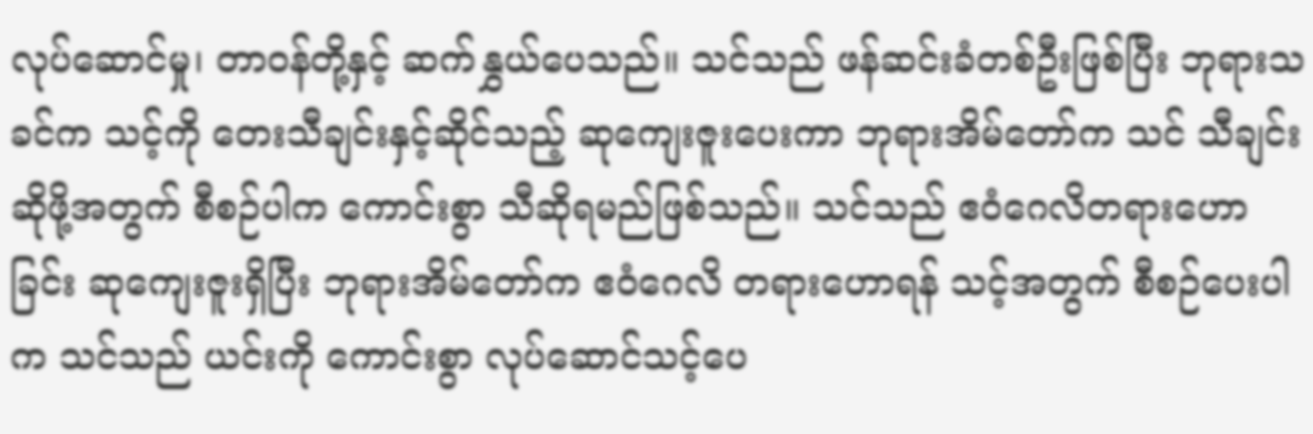လုပ်ဆောင်မှု၊ တာဝန်တို့နှင့် ဆက်နွှယ်ပေသည်။ သင်သည် ဖန်ဆင်းခံတစ်ဦးဖြစ်ပြီး ဘုရားသခင်က သင့်ကို တေးသီချင်းနှင့်ဆိုင်သည့် ဆုကျေးဇူးပေးကာ ဘုရားအိမ်တော်က သင် သီချင်းဆိုဖို့အတွက် စီစဉ်ပါက ကောင်းစွာ သီဆိုရမည်ဖြစ်သည်။ သင်သည် ဧဝံဂေလိတရားဟောခြင်း ဆုကျေးဇူးရှိပြီး ဘုရားအိမ်တော်က ဧဝံဂေလိ တရားဟောရန် သင့်အတွက် စီစဉ်ပေးပါက သင်သည် ယင်းကို ကောင်းစွာ လုပ်ဆောင်သင့်ပေ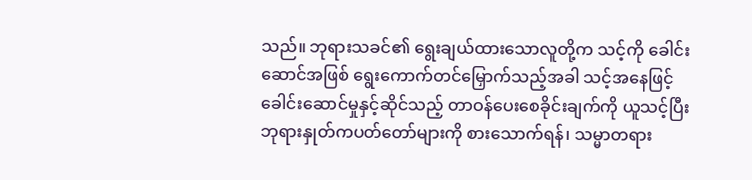သည်။ ဘုရားသခင်၏ ရွေးချယ်ထားသောလူတို့က သင့်ကို ခေါင်းဆောင်အဖြစ် ရွေးကောက်တင်မြှောက်သည့်အခါ သင့်အနေဖြင့် ခေါင်းဆောင်မှုနှင့်ဆိုင်သည့် တာဝန်ပေးစေခိုင်းချက်ကို ယူသင့်ပြီး ဘုရားနှုတ်ကပတ်တော်များကို စားသောက်ရန်၊ သမ္မာတရား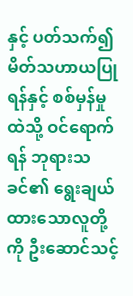နှင့် ပတ်သက်၍ မိတ်သဟာယပြုရန်နှင့် စစ်မှန်မှုထဲသို့ ဝင်ရောက်ရန် ဘုရားသခင်၏ ရွေးချယ်ထားသောလူတို့ကို ဦးဆောင်သင့်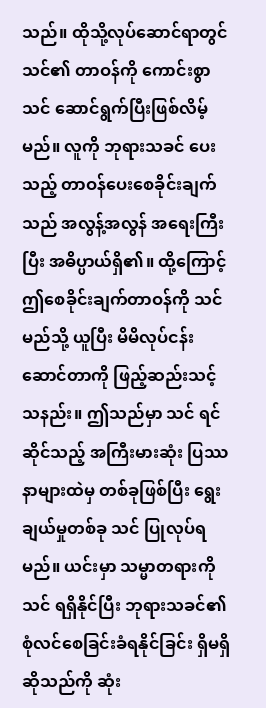သည်။ ထိုသို့လုပ်ဆောင်ရာတွင် သင်၏ တာဝန်ကို ကောင်းစွာ သင် ဆောင်ရွက်ပြီးဖြစ်လိမ့်မည်။ လူကို ဘုရားသခင် ပေးသည့် တာဝန်ပေးစေခိုင်းချက်သည် အလွန့်အလွန် အရေးကြီးပြီး အဓိပ္ပာယ်ရှိ၏။ ထို့ကြောင့် ဤစေခိုင်းချက်တာဝန်ကို သင် မည်သို့ ယူပြီး မိမိလုပ်ငန်းဆောင်တာကို ဖြည့်ဆည်းသင့်သနည်း။ ဤသည်မှာ သင် ရင်ဆိုင်သည့် အကြီးမားဆုံး ပြဿနာများထဲမှ တစ်ခုဖြစ်ပြီး ရွေးချယ်မှုတစ်ခု သင် ပြုလုပ်ရမည်။ ယင်းမှာ သမ္မာတရားကို သင် ရရှိနိုင်ပြီး ဘုရားသခင်၏ စုံလင်စေခြင်းခံရနိုင်ခြင်း ရှိမရှိဆိုသည်ကို ဆုံး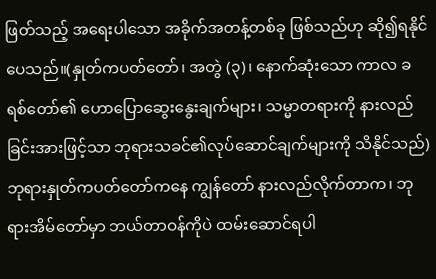ဖြတ်သည့် အရေးပါသော အခိုက်အတန့်တစ်ခု ဖြစ်သည်ဟု ဆို၍ရနိုင်ပေသည်။(နှုတ်ကပတ်တော်၊ အတွဲ (၃)၊ နောက်ဆုံးသော ကာလ ခရစ်တော်၏ ဟောပြောဆွေးနွေးချက်များ၊ သမ္မာတရားကို နားလည်ခြင်းအားဖြင့်သာ ဘုရားသခင်၏လုပ်ဆောင်ချက်များကို သိနိုင်သည်) ဘုရားနှုတ်ကပတ်တော်ကနေ ကျွန်တော် နားလည်လိုက်တာက၊ ဘုရားအိမ်တော်မှာ ဘယ်တာဝန်ကိုပဲ ထမ်းဆောင်ရပါ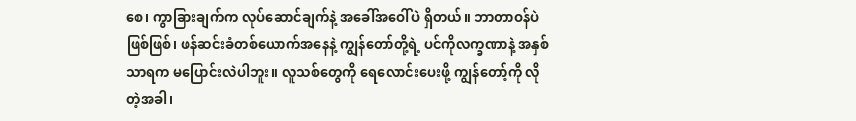စေ၊ ကွာခြားချက်က လုပ်ဆောင်ချက်နဲ့ အခေါ်အဝေါ်ပဲ ရှိတယ်။ ဘာတာဝန်ပဲဖြစ်ဖြစ်၊ ဖန်ဆင်းခံတစ်ယောက်အနေနဲ့ ကျွန်တော်တို့ရဲ့ ပင်ကိုလက္ခဏာနဲ့ အနှစ်သာရက မပြောင်းလဲပါဘူး။ လူသစ်တွေကို ရေလောင်းပေးဖို့ ကျွန်တော့်ကို လိုတဲ့အခါ၊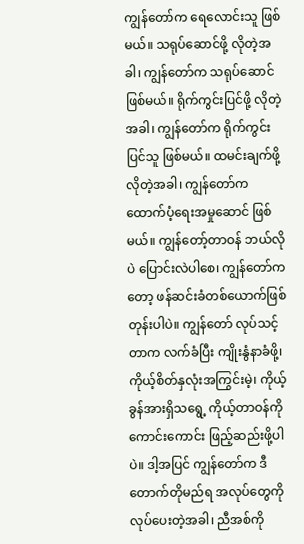ကျွန်တော်က ရေလောင်းသူ ဖြစ်မယ်။ သရုပ်ဆောင်ဖို့ လိုတဲ့အခါ၊ ကျွန်တော်က သရုပ်ဆောင် ဖြစ်မယ်။ ရိုက်ကွင်းပြင်ဖို့ လိုတဲ့အခါ၊ ကျွန်တော်က ရိုက်ကွင်းပြင်သူ ဖြစ်မယ်။ ထမင်းချက်ဖို့ လိုတဲ့အခါ၊ ကျွန်တော်က ထောက်ပံ့ရေးအမှုဆောင် ဖြစ်မယ်။ ကျွန်တော့်တာဝန် ဘယ်လိုပဲ ပြောင်းလဲပါစေ၊ ကျွန်တော်ကတော့ ဖန်ဆင်းခံတစ်ယောက်ဖြစ်တုန်းပါပဲ။ ကျွန်တော် လုပ်သင့်တာက လက်ခံပြီး ကျိုးနွံနာခံဖို့၊ ကိုယ့်စိတ်နှလုံးအကြွင်းမဲ့၊ ကိုယ့်ခွန်အားရှိသရွေ့ ကိုယ့်တာဝန်ကို ကောင်းကောင်း ဖြည့်ဆည်းဖို့ပါပဲ။ ဒါ့အပြင် ကျွန်တော်က ဒီ တောက်တိုမည်ရ အလုပ်တွေကို လုပ်ပေးတဲ့အခါ၊ ညီအစ်ကို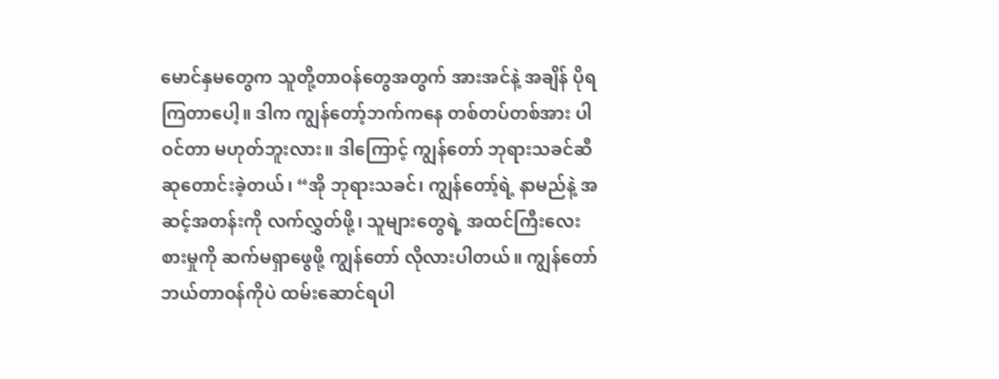မောင်နှမတွေက သူတို့တာဝန်တွေအတွက် အားအင်နဲ့ အချိန် ပိုရကြတာပေါ့။ ဒါက ကျွန်တော့်ဘက်ကနေ တစ်တပ်တစ်အား ပါဝင်တာ မဟုတ်ဘူးလား။ ဒါကြောင့် ကျွန်တော် ဘုရားသခင်ဆီ ဆုတောင်းခဲ့တယ်၊ “အို ဘုရားသခင်၊ ကျွန်တော့်ရဲ့ နာမည်နဲ့ အဆင့်အတန်းကို လက်လွှတ်ဖို့၊ သူများတွေရဲ့ အထင်ကြီးလေးစားမှုကို ဆက်မရှာဖွေဖို့ ကျွန်တော် လိုလားပါတယ်။ ကျွန်တော် ဘယ်တာဝန်ကိုပဲ ထမ်းဆောင်ရပါ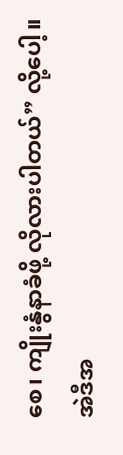စေ၊ ကျိုးနွံနာခံဖို့ လိုလားပါတယ်” လို့ပေါ့။ အဲဒီအ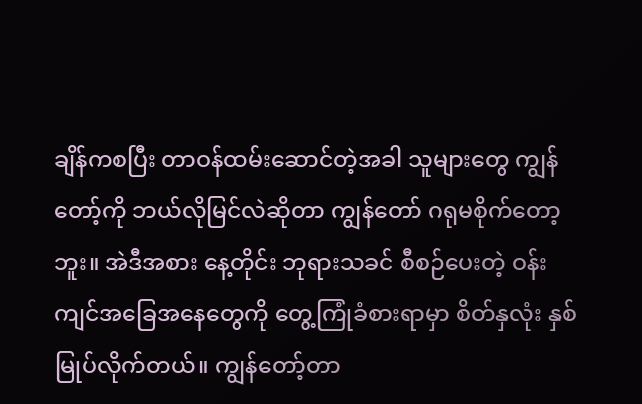ချိန်ကစပြီး တာဝန်ထမ်းဆောင်တဲ့အခါ သူများတွေ ကျွန်တော့်ကို ဘယ်လိုမြင်လဲဆိုတာ ကျွန်တော် ဂရုမစိုက်တော့ဘူး။ အဲဒီအစား နေ့တိုင်း ဘုရားသခင် စီစဉ်ပေးတဲ့ ဝန်းကျင်အခြေအနေတွေကို တွေ့ကြုံခံစားရာမှာ စိတ်နှလုံး နှစ်မြုပ်လိုက်တယ်။ ကျွန်တော့်တာ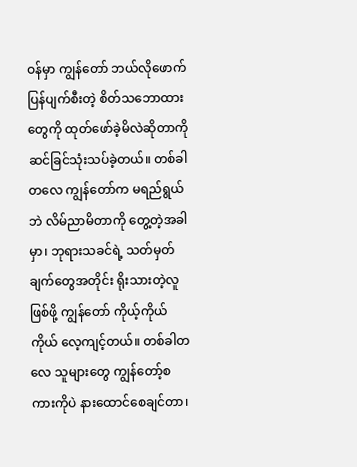ဝန်မှာ ကျွန်တော် ဘယ်လိုဖောက်ပြန်ပျက်စီးတဲ့ စိတ်သဘောထားတွေကို ထုတ်ဖော်ခဲ့မိလဲဆိုတာကို ဆင်ခြင်သုံးသပ်ခဲ့တယ်။ တစ်ခါတလေ ကျွန်တော်က မရည်ရွယ်ဘဲ လိမ်ညာမိတာကို တွေ့တဲ့အခါမှာ၊ ဘုရားသခင်ရဲ့ သတ်မှတ်ချက်တွေအတိုင်း ရိုးသားတဲ့လူ ဖြစ်ဖို့ ကျွန်တော် ကိုယ့်ကိုယ်ကိုယ် လေ့ကျင့်တယ်။ တစ်ခါတလေ သူများတွေ ကျွန်တော့်စကားကိုပဲ နားထောင်စေချင်တာ၊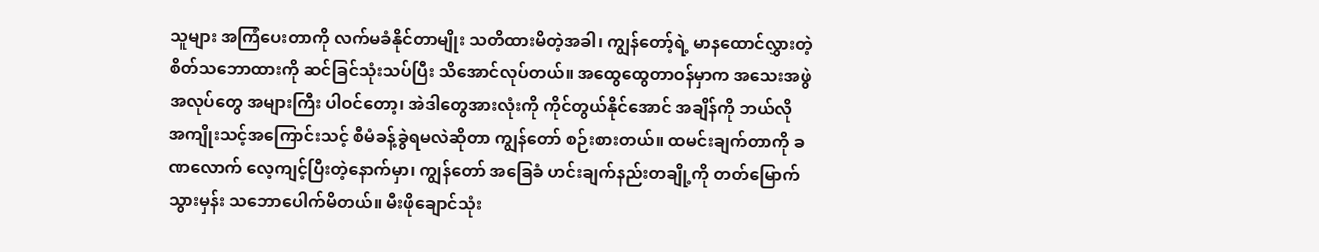သူများ အကြံပေးတာကို လက်မခံနိုင်တာမျိုး သတိထားမိတဲ့အခါ၊ ကျွန်တော့်ရဲ့ မာနထောင်လွှားတဲ့ စိတ်သဘောထားကို ဆင်ခြင်သုံးသပ်ပြီး သိအောင်လုပ်တယ်။ အထွေထွေတာဝန်မှာက အသေးအဖွဲ အလုပ်တွေ အများကြီး ပါဝင်တော့၊ အဲဒါတွေအားလုံးကို ကိုင်တွယ်နိုင်အောင် အချိန်ကို ဘယ်လို အကျိုးသင့်အကြောင်းသင့် စီမံခန့်ခွဲရမလဲဆိုတာ ကျွန်တော် စဉ်းစားတယ်။ ထမင်းချက်တာကို ခဏလောက် လေ့ကျင့်ပြီးတဲ့နောက်မှာ၊ ကျွန်တော် အခြေခံ ဟင်းချက်နည်းတချို့ကို တတ်မြောက်သွားမှန်း သဘောပေါက်မိတယ်။ မီးဖိုချောင်သုံး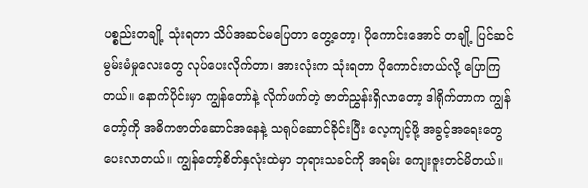ပစ္စည်းတချို့ သုံးရတာ သိပ်အဆင်မပြေတာ တွေ့တော့၊ ပိုကောင်းအောင် တချို့ ပြင်ဆင်မွမ်းမံမှုလေးတွေ လုပ်ပေးလိုက်တာ၊ အားလုံးက သုံးရတာ ပိုကောင်းတယ်လို့ ပြောကြတယ်။ နောက်ပိုင်းမှာ ကျွန်တော်နဲ့ လိုက်ဖက်တဲ့ ဇာတ်ညွှန်းရှိလာတော့ ဒါရိုက်တာက ကျွန်တော့်ကို အဓိကဇာတ်ဆောင်အနေနဲ့ သရုပ်ဆောင်ခိုင်းပြီး လေ့ကျင့်ဖို့ အခွင့်အရေးတွေ ပေးလာတယ်။ ကျွန်တော့်စိတ်နှလုံးထဲမှာ ဘုရားသခင်ကို အရမ်း ကျေးဇူးတင်မိတယ်။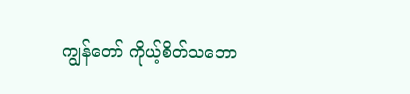ကျွန်တော် ကိုယ့်စိတ်သဘော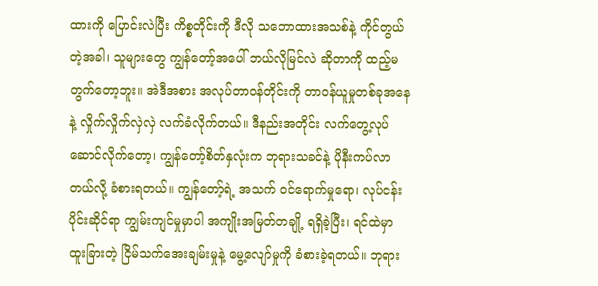ထားကို ပြောင်းလဲပြီး ကိစ္စတိုင်းကို ဒီလို သဘောထားအသစ်နဲ့ ကိုင်တွယ်တဲ့အခါ၊ သူများတွေ ကျွန်တော့်အပေါ် ဘယ်လိုမြင်လဲ ဆိုတာကို ထည့်မတွက်တော့ဘူး။ အဲဒီအစား အလုပ်တာဝန်တိုင်းကို တာဝန်ယူမှုတစ်ခုအနေနဲ့ လှိုက်လှိုက်လှဲလှဲ လက်ခံလိုက်တယ်။ ဒီနည်းအတိုင်း လက်တွေ့လုပ်ဆောင်လိုက်တော့၊ ကျွန်တော့်စိတ်နှလုံးက ဘုရားသခင်နဲ့ ပိုနီးကပ်လာတယ်လို့ ခံစားရတယ်။ ကျွန်တော့်ရဲ့ အသက် ဝင်ရောက်မှုရော၊ လုပ်ငန်းပိုင်းဆိုင်ရာ ကျွမ်းကျင်မှုမှာပါ အကျိုးအမြတ်တချို့ ရရှိခဲ့ပြီး၊ ရင်ထဲမှာ ထူးခြားတဲ့ ငြိမ်သက်အေးချမ်းမှုနဲ့ မွေ့လျော်မှုကို ခံစားခဲ့ရတယ်။ ဘုရား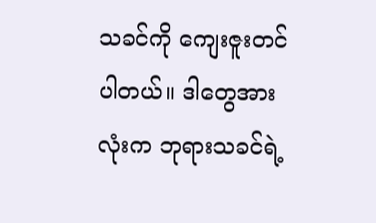သခင်ကို ကျေးဇူးတင်ပါတယ်။ ဒါတွေအားလုံးက ဘုရားသခင်ရဲ့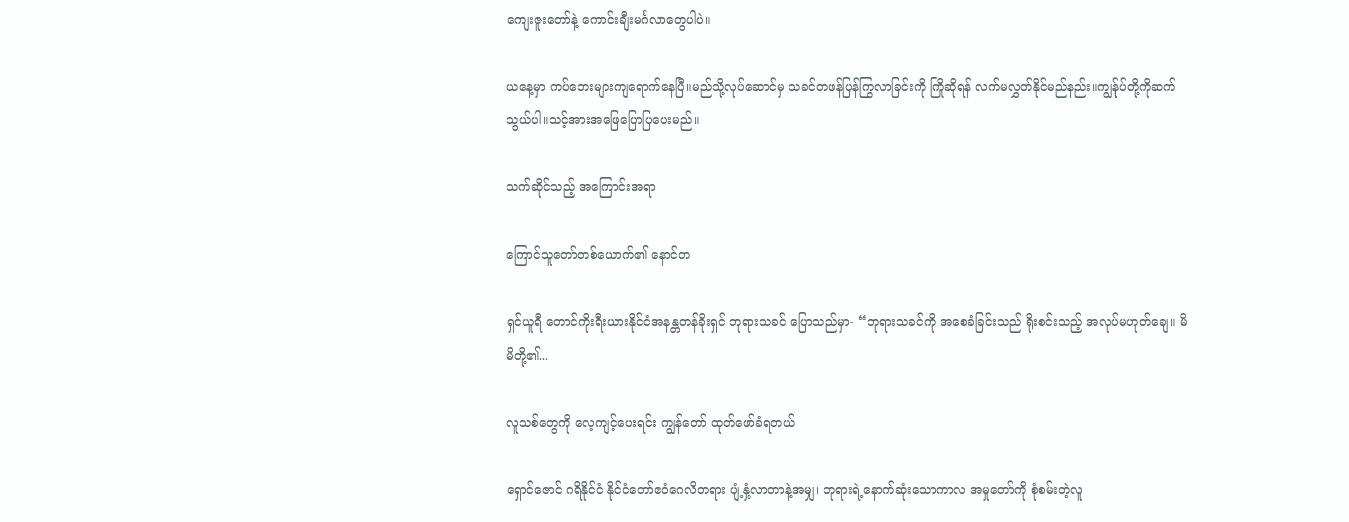ကျေးဇူးတော်နဲ့ ကောင်းချီးမင်္ဂလာတွေပါပဲ။

ယနေ့မှာ ကပ်ဘေးများကျရောက်နေပြီ။မည်သို့လုပ်ဆောင်မှ သခင်တဖန်ပြန်ကြွလာခြင်းကို ကြိုဆိုရန် လက်မလွှတ်နိုင်မည်နည်း။ကျွန်ုပ်တို့ကိုဆက်သွယ်ပါ။သင့်အားအဖြေပြောပြပေးမည်။

သက်ဆိုင်သည့် အကြောင်းအရာ

ကြောင်သူတော်တစ်ယောက်၏ နောင်တ

ရှင်ယူရီ တောင်ကိုးရီးယားနိုင်ငံအနန္တတန်ခိုးရှင် ဘုရားသခင် ပြောသည်မှာ- “ဘုရားသခင်ကို အစေခံခြင်းသည် ရိုးစင်းသည့် အလုပ်မဟုတ်ချေ။ မိမိတို့၏...

လူသစ်တွေကို လေ့ကျင့်ပေးရင်း ကျွန်တော် ထုတ်ဖော်ခံရတယ်

ရှောင်ဇောင် ဂရိနိုင်ငံ နိုင်ငံတော်ဧဝံဂေလိတရား ပျံ့နှံ့လာတာနဲ့အမျှ၊ ဘုရားရဲ့နောက်ဆုံးသောကာလ အမှုတော်ကို စုံစမ်းတဲ့လူ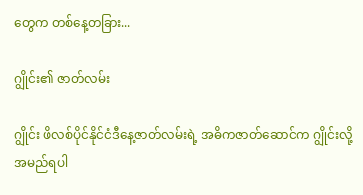တွေက တစ်နေ့တခြား...

ဂျွိုင်း၏ ဇာတ်လမ်း

ဂျွိုင်း ဖိလစ်ပိုင်နိုင်ငံဒီနေ့ဇာတ်လမ်းရဲ့ အဓိကဇာတ်ဆောင်က ဂျွိုင်းလို့အမည်ရပါ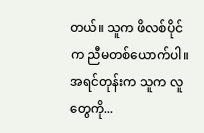တယ်။ သူက ဖိလစ်ပိုင်က ညီမတစ်ယောက်ပါ။ အရင်တုန်းက သူက လူတွေကို...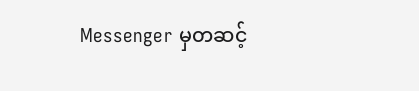Messenger မှတဆင့်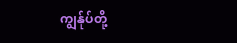ကျွန်ုပ်တို့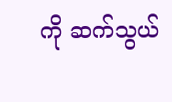ကို ဆက်သွယ်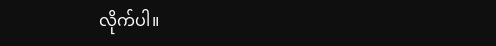လိုက်ပါ။